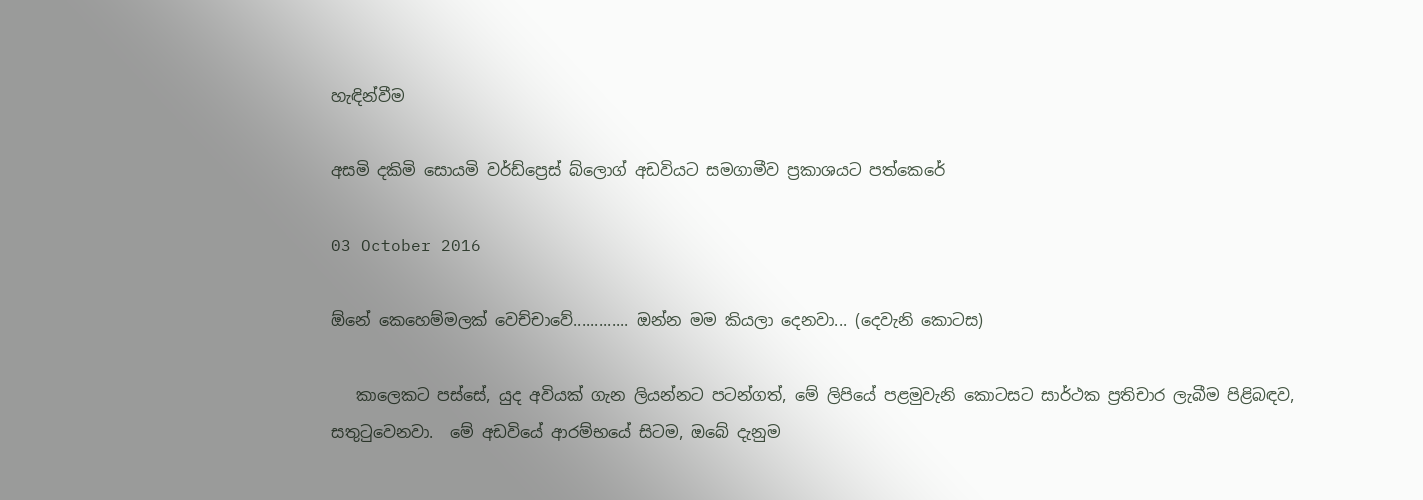හැඳින්වීම

අසමි දකිමි සොයමි වර්ඩ්ප්‍රෙස් බ්ලොග් අඩවියට සමගාමීව ප්‍රකාශයට පත්කෙරේ

03 October 2016

ඕනේ කෙහෙම්මලක් වෙච්චාවේ............. ඔන්න මම කියලා දෙනවා... (දෙවැනි කොටස)

   කාලෙකට පස්සේ, යුද අවියක් ගැන ලියන්නට පටන්ගත්, මේ ලිපියේ පළමුවැනි කොටසට සාර්ථක ප්‍රතිචාර ලැබීම පිළිබඳව, සතුටුවෙනවා.  මේ අඩවියේ ආරම්භයේ සිටම, ඔබේ දැනුම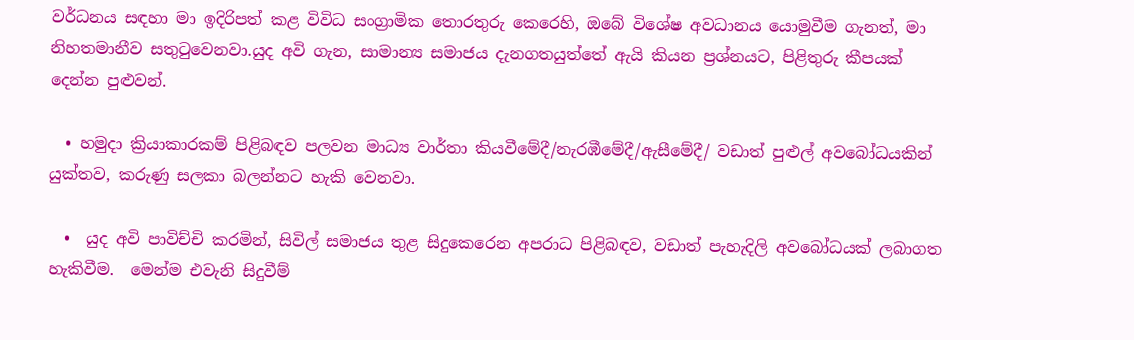වර්ධනය සඳහා මා ඉදිරිපත් කළ විවිධ සංග්‍රාමික තොරතුරු කෙරෙහි, ඔබේ විශේෂ අවධානය යොමුවීම ගැනත්, මා නිහතමානීව සතුටුවෙනවා.යුද අවි ගැන, සාමාන්‍ය සමාජය දැනගතයුත්තේ ඇයි කියන ප්‍රශ්නයට, පිළිතුරු කීපයක් දෙන්න පුළුවන්.

  • හමුදා ක්‍රියාකාරකම් පිළිබඳව පලවන මාධ්‍ය වාර්තා කියවීමේදී/නැරඹීමේදී/ඇසීමේදී/ වඩාත් පුළුල් අවබෝධයකින් යුක්තව, කරුණු සලකා බලන්නට හැකි වෙනවා.

  •  යුද අවි පාවිච්චි කරමින්, සිවිල් සමාජය තුළ සිදුකෙරෙන අපරාධ පිළිබඳව, වඩාත් පැහැදිලි අවබෝධයක් ලබාගත හැකිවීම.  මෙන්ම එවැනි සිදුවීම්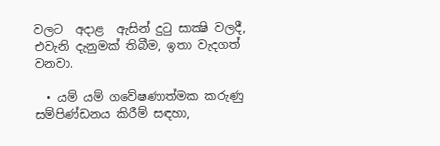වලට  අදාළ  ඇසින් දුටු සාක්‍ෂි වලදී, එවැනි දැනුමක් තිබීම, ඉතා වැදගත් වනවා.

  • යම් යම් ගවේෂණාත්මක කරුණු සම්පිණ්ඩනය කිරීම් සඳහා,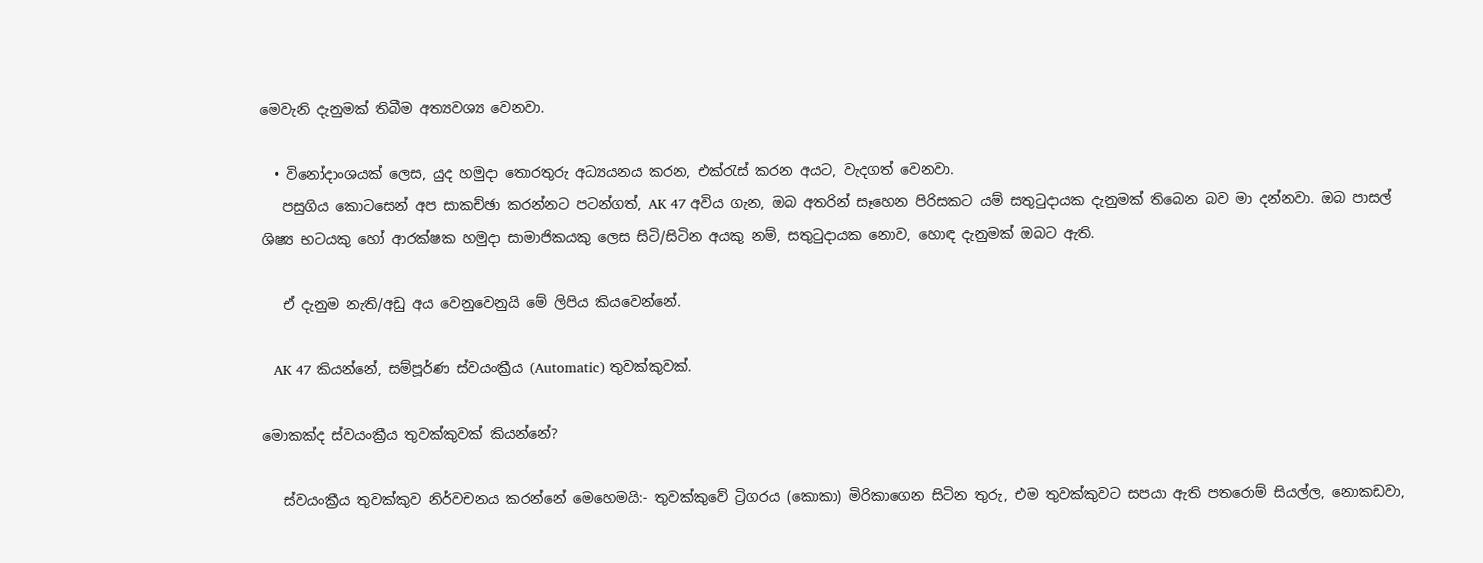මෙවැනි දැනුමක් තිබීම අත්‍යවශ්‍ය වෙනවා.

  • විනෝදාංශයක් ලෙස, යුද හමුදා තොරතුරු අධ්‍යයනය කරන, එක්රැස් කරන අයට, වැදගත් වෙනවා.
   පසුගිය කොටසෙන් අප සාකච්ඡා කරන්නට පටන්ගත්, AK 47 අවිය ගැන, ඔබ අතරින් සෑහෙන පිරිසකට යම් සතුටුදායක දැනුමක් තිබෙන බව මා දන්නවා. ඔබ පාසල් ශිෂ්‍ය භටයකු හෝ ආරක්ෂක හමුදා සාමාජිකයකු ලෙස සිටි/සිටින අයකු නම්, සතුටුදායක නොව, හොඳ දැනුමක් ඔබට ඇති.

   ඒ දැනුම නැති/අඩු අය වෙනුවෙනුයි මේ ලිපිය කියවෙන්නේ.

   AK 47 කියන්නේ, සම්පූර්ණ ස්වයංක්‍රීය (Automatic) තුවක්කුවක්.

මොකක්ද ස්වයංක්‍රීය තුවක්කුවක් කියන්නේ?

   ස්වයංක්‍රීය තුවක්කුව නිර්වචනය කරන්නේ මෙහෙමයි:- තුවක්කුවේ ට්‍රිගරය (කොකා) මිරිකාගෙන සිටින තුරු, එම තුවක්කුවට සපයා ඇති පතරොම් සියල්ල, නොකඩවා,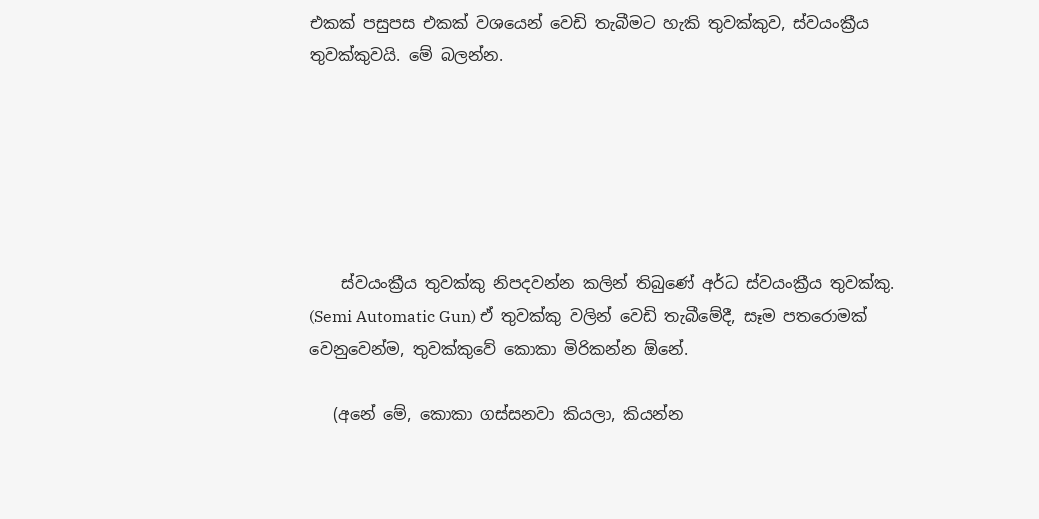එකක් පසුපස එකක් වශයෙන් වෙඩි තැබීමට හැකි තුවක්කුව, ස්වයංක්‍රීය තුවක්කුවයි. මේ බලන්න.






    ස්වයංක්‍රීය තුවක්කු නිපදවන්න කලින් තිබුණේ අර්ධ ස්වයංක්‍රීය තුවක්කු. (Semi Automatic Gun) ඒ තුවක්කු වලින් වෙඩි තැබීමේදී, සෑම පතරොමක් වෙනුවෙන්ම, තුවක්කුවේ කොකා මිරිකන්න ඕනේ.

   (අනේ මේ, කොකා ගස්සනවා කියලා, කියන්න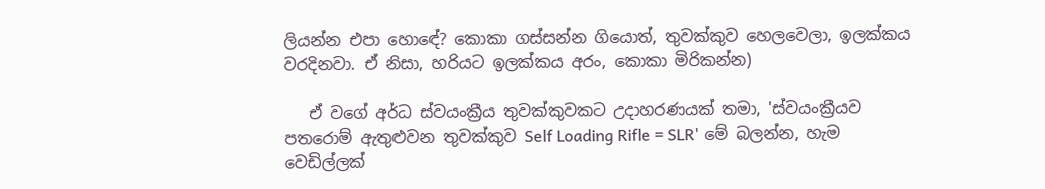ලියන්න එපා හොඳේ? කොකා ගස්සන්න ගියොත්, තුවක්කුව හෙලවෙලා, ඉලක්කය වරදිනවා. ඒ නිසා, හරියට ඉලක්කය අරං, කොකා මිරිකන්න)

   ඒ වගේ අර්ධ ස්වයංක්‍රීය තුවක්කුවකට උදාහරණයක් තමා, 'ස්වයංක්‍රීයව පතරොම් ඇතුළුවන තුවක්කුව Self Loading Rifle = SLR' මේ බලන්න, හැම වෙඩිල්ලක්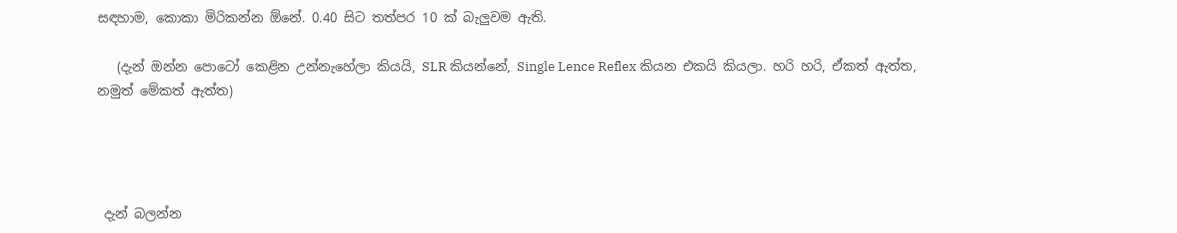සඳහාම, කොකා මිරිකන්න ඕනේ. 0.40 සිට තත්පර 10 ක් බැලුවම ඇති.

   (දැන් ඔන්න පොටෝ කෙළින උන්නැහේලා කියයි, SLR කියන්නේ, Single Lence Reflex කියන එකයි කියලා. හරි හරි, ඒකත් ඇත්ත, නමුත් මේකත් ඇත්ත)




 දැන් බලන්න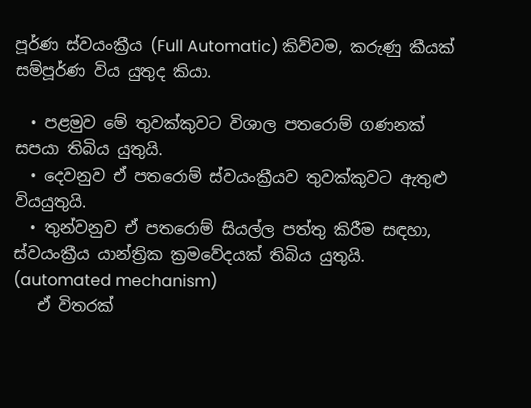පූර්ණ ස්වයංක්‍රීය (Full Automatic) කිව්වම, කරුණු කීයක් සම්පූර්ණ විය යුතුද කියා.

  • පළමුව මේ තුවක්කුවට විශාල පතරොම් ගණනක් සපයා තිබිය යුතුයි.
  • දෙවනුව ඒ පතරොම් ස්වයංක්‍රීයව තුවක්කුවට ඇතුළු වියයුතුයි.
  • තුන්වනුව ඒ පතරොම් සියල්ල පත්තු කිරීම සඳහා, ස්වයංක්‍රීය යාන්ත්‍රික ක්‍රමවේදයක් තිබිය යුතුයි.  (automated mechanism)
   ඒ විතරක්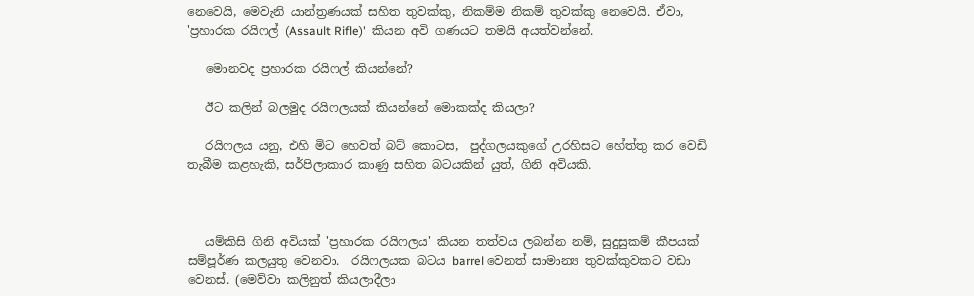නෙවෙයි, මෙවැනි යාන්ත්‍රණයක් සහිත තුවක්කු, නිකම්ම නිකම් තුවක්කු නෙවෙයි. ඒවා, 'ප්‍රහාරක රයිෆල් (Assault Rifle)'  කියන අවි ගණයට තමයි අයත්වන්නේ.

   මොනවද ප්‍රහාරක රයිෆල් කියන්නේ?

   ඊට කලින් බලමුද රයිෆලයක් කියන්නේ මොකක්ද කියලා?

   රයිෆලය යනු, එහි මිට හෙවත් බට් කොටස,  පුද්ගලයකුගේ උරහිසට හේත්තු කර වෙඩි තැබීම කළහැකි, සර්පිලාකාර කාණු සහිත බටයකින් යුත්, ගිනි අවියකි.



   යම්කිසි ගිනි අවියක් 'ප්‍රහාරක රයිෆලය' කියන තත්වය ලබන්න නම්, සුදුසුකම් කීපයක් සම්පූර්ණ කලයුතු වෙනවා.  රයිෆලයක බටය barrel වෙනත් සාමාන්‍ය තුවක්කුවකට වඩා වෙනස්. (මෙව්වා කලිනුත් කියලාදීලා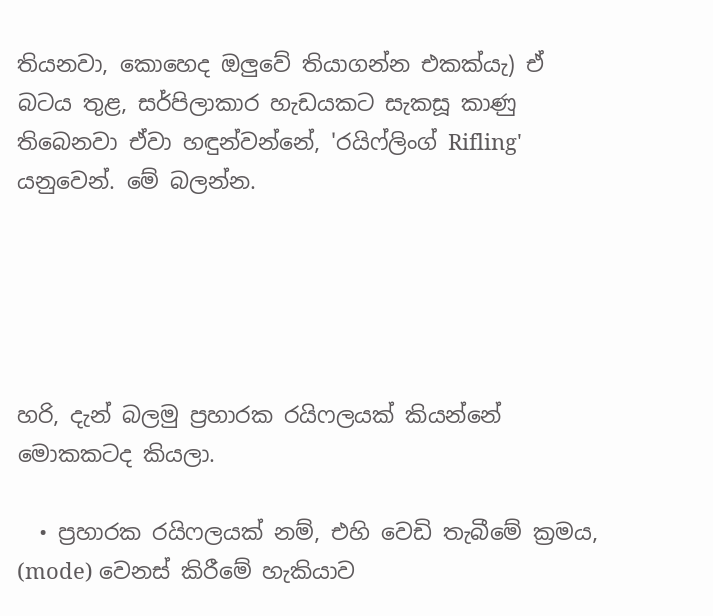තියනවා, කොහෙද ඔලුවේ තියාගන්න එකක්යැ) ඒ බටය තුළ, සර්පිලාකාර හැඩයකට සැකසූ කාණු තිබෙනවා ඒවා හඳුන්වන්නේ, 'රයිෆ්ලිංග් Rifling' යනුවෙන්. මේ බලන්න.





හරි, දැන් බලමු ප්‍රහාරක රයිෆලයක් කියන්නේ මොකකටද කියලා.

  • ප්‍රහාරක රයිෆලයක් නම්, එහි වෙඩි තැබීමේ ක්‍රමය, (mode) වෙනස් කිරීමේ හැකියාව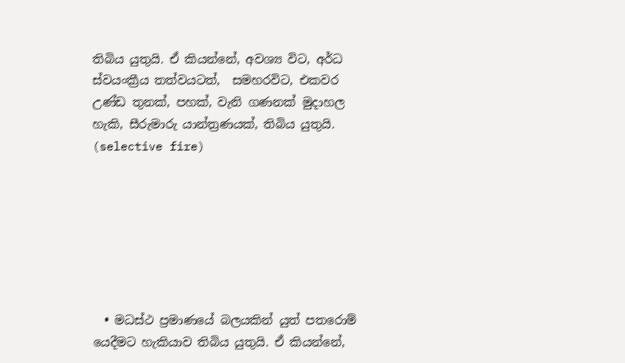තිබිය යුතුයි. ඒ කියන්නේ, අවශ්‍ය විට, අර්ධ ස්වයංක්‍රීය තත්වයටත්,  සමහරවිට, එකවර උණ්ඩ තුනක්, පහක්, වැනි ගණනක් මුදාහල හැකි, සීරුමාරු යාන්ත්‍රණයක්, තිබිය යුතුයි. (selective fire)







  • මධස්ථ ප්‍රමාණයේ බලයකින් යුත් පතරොම් යෙදීමට හැකියාව තිබිය යුතුයි. ඒ කියන්නේ,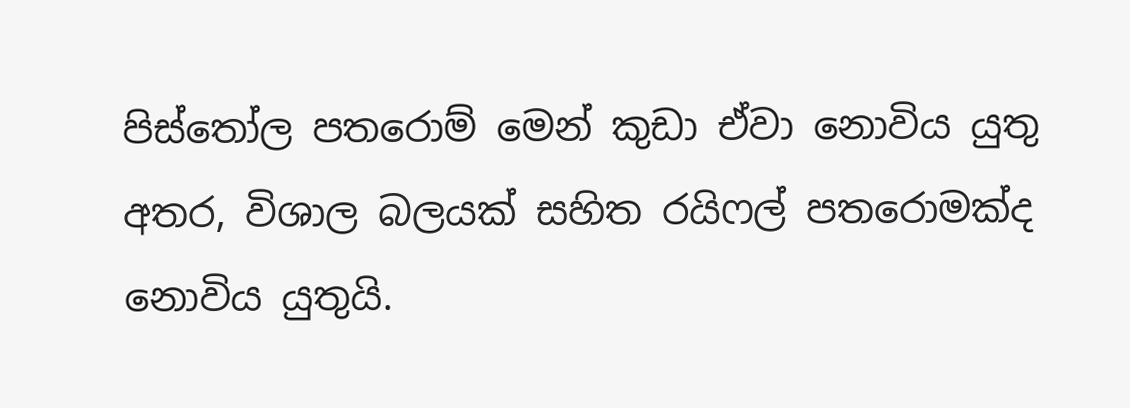පිස්තෝල පතරොම් මෙන් කුඩා ඒවා නොවිය යුතු අතර, විශාල බලයක් සහිත රයිෆල් පතරොමක්ද නොවිය යුතුයි.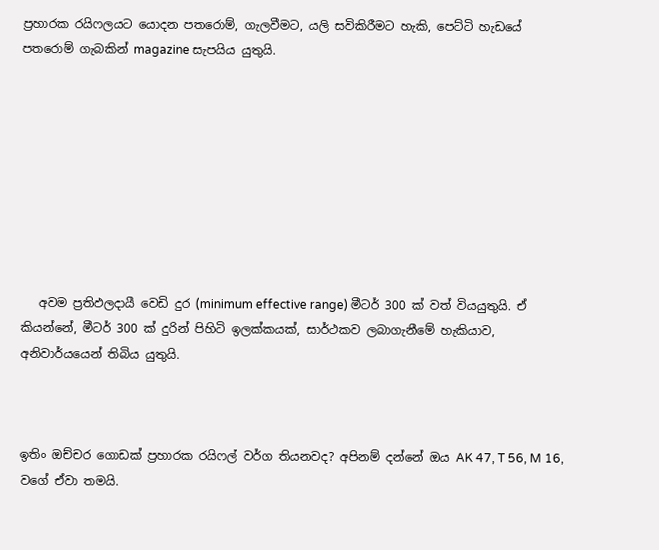ප්‍රහාරක රයිෆලයට යොදන පතරොම්, ගැලවීමට, යලි සවිකිරීමට හැකි, පෙට්ටි හැඩයේ පතරොම් ගැබකින් magazine සැපයිය යුතුයි.









   අවම ප්‍රතිඵලදායී වෙඩි දුර (minimum effective range) මීටර් 300 ක් වත් වියයුතුයි. ඒ කියන්නේ, මීටර් 300 ක් දුරින් පිහිටි ඉලක්කයක්, සාර්ථකව ලබාගැනීමේ හැකියාව, අනිවාර්යයෙන් තිබිය යුතුයි.



ඉතිං ඔච්චර ගොඩක් ප්‍රහාරක රයිෆල් වර්ග තියනවද? අපිනම් දන්නේ ඔය AK 47, T 56, M 16, වගේ ඒවා තමයි.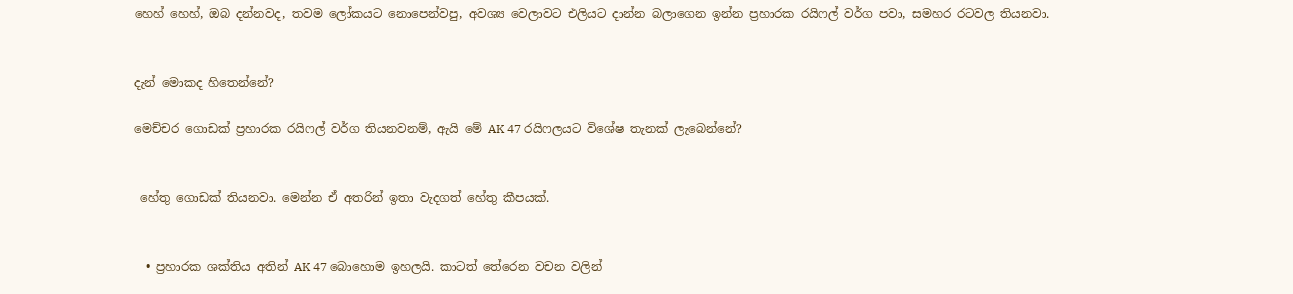හෙහ් හෙහ්, ඔබ දන්නවද, තවම ලෝකයට නොපෙන්වපු, අවශ්‍ය වෙලාවට එලියට දාන්න බලාගෙන ඉන්න ප්‍රහාරක රයිෆල් වර්ග පවා, සමහර රටවල තියනවා.


දැන් මොකද හිතෙන්නේ?

මෙච්චර ගොඩක් ප්‍රහාරක රයිෆල් වර්ග තියනවනම්, ඇයි මේ AK 47 රයිෆලයට විශේෂ තැනක් ලැබෙන්නේ?


 හේතු ගොඩක් තියනවා. මෙන්න ඒ අතරින් ඉතා වැදගත් හේතු කීපයක්.


  • ප්‍රහාරක ශක්තිය අතින් AK 47 බොහොම ඉහලයි. කාටත් තේරෙන වචන වලින්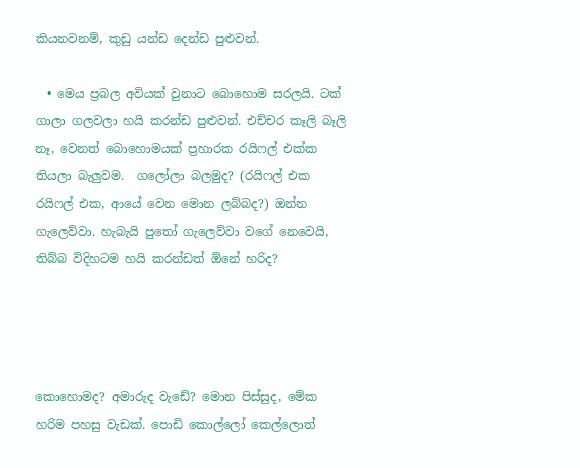කියනවනම්, කුඩු යන්ඩ දෙන්ඩ පුළුවන්.

  • මෙය ප්‍රබල අවියක් වුනාට බොහොම සරලයි. ටක් ගාලා ගලවලා හයි කරන්ඩ පුළුවන්. එච්චර කෑලි බෑලි නෑ, වෙනත් බොහොමයක් ප්‍රහාරක රයිෆල් එක්ක තියලා බැලුවම.  ගලෝලා බලමුද? (රයිෆල් එක රයිෆල් එක, ආයේ වෙන මොන ලබ්බද?) ඔන්න ගැලෙව්වා. හැබැයි පුතෝ ගැලෙව්වා වගේ නෙවෙයි, තිබ්බ විදිහටම හයි කරන්ඩත් ඕනේ හරිද?




කොහොමද? අමාරුද වැඩේ? මොන පිස්සුද, මේක හරිම පහසු වැඩක්. පොඩි කොල්ලෝ කෙල්ලොත්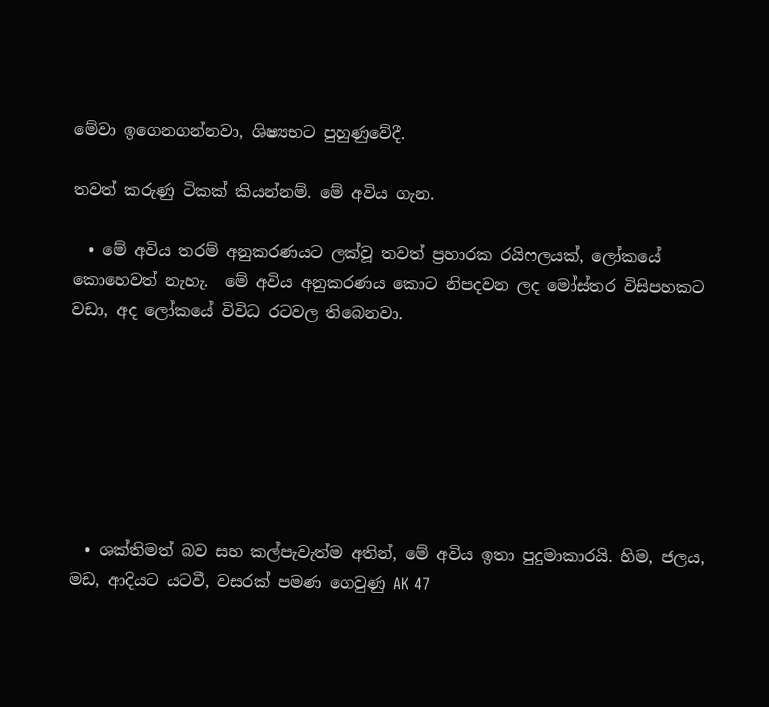මේවා ඉගෙනගන්නවා, ශිෂ්‍යභට පුහුණුවේදී.

තවත් කරුණු ටිකක් කියන්නම්. මේ අවිය ගැන.

  • මේ අවිය තරම් අනුකරණයට ලක්වූ තවත් ප්‍රහාරක රයිෆලයක්, ලෝකයේ කොහෙවත් නැහැ.  මේ අවිය අනුකරණය කොට නිපදවන ලද මෝස්‌තර විසිපහකට වඩා, අද ලෝකයේ විවිධ රටවල තිබෙනවා.







  • ශක්තිමත් බව සහ කල්පැවැත්ම අතින්, මේ අවිය ඉතා පුදුමාකාරයි. හිම, ජලය, මඩ, ආදියට යටවී, වසරක් පමණ ගෙවුණු AK 47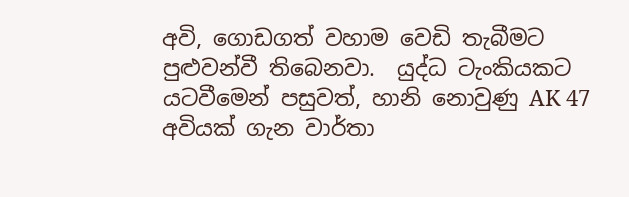අවි, ගොඩගත් වහාම වෙඩි තැබීමට පුළුවන්වී තිබෙනවා.  යුද්ධ ටැංකියකට යටවීමෙන් පසුවත්, හානි නොවුණු AK 47 අවියක් ගැන වාර්තා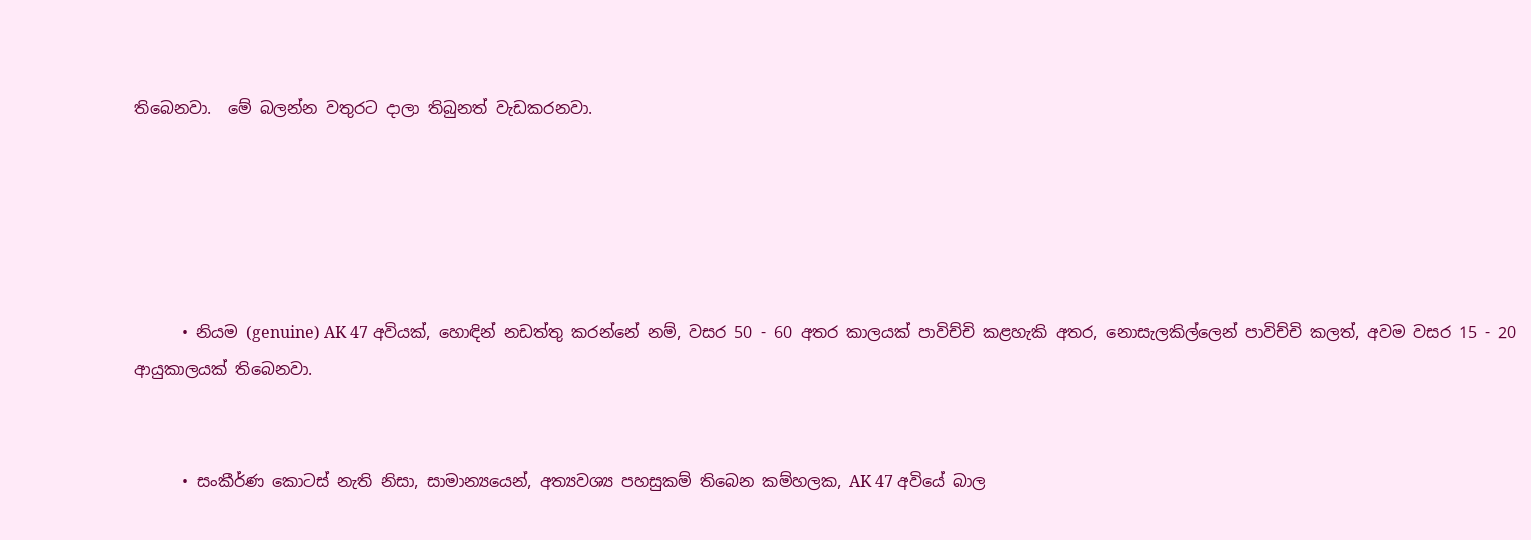තිබෙනවා.  මේ බලන්න වතුරට දාලා තිබුනත් වැඩකරනවා.





      • නියම (genuine) AK 47 අවියක්, හොඳින් නඩත්තු කරන්නේ නම්, වසර 50 - 60 අතර කාලයක් පාවිච්චි කළහැකි අතර, නොසැලකිල්ලෙන් පාවිච්චි කලත්, අවම වසර 15 - 20 ආයුකාලයක් තිබෙනවා.


      • සංකීර්ණ කොටස් නැති නිසා, සාමාන්‍යයෙන්, අත්‍යවශ්‍ය පහසුකම් තිබෙන කම්හලක, AK 47 අවියේ බාල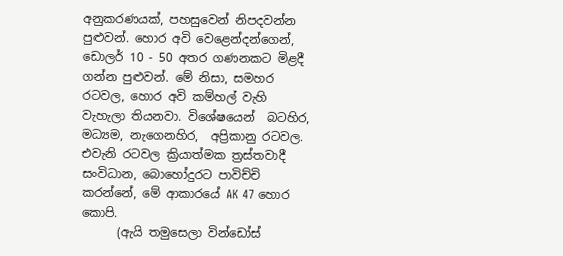අනුකරණයක්, පහසුවෙන් නිපදවන්න පුළුවන්. හොර අවි වෙළෙන්දන්ගෙන්, ඩොලර් 10 - 50 අතර ගණනකට මිළදී ගන්න පුළුවන්. මේ නිසා, සමහර රටවල, හොර අවි කම්හල් වැහි වැහැලා තියනවා. විශේෂයෙන්  බටහිර, මධ්‍යම, නැගෙනහිර,  අප්‍රිකානු රටවල. එවැනි රටවල ක්‍රියාත්මක ත්‍රස්තවාදී සංවිධාන, බොහෝදුරට පාවිච්චි කරන්නේ, මේ ආකාරයේ AK 47 හොර කොපි.
      (ඇයි තමුසෙලා වින්ඩෝස්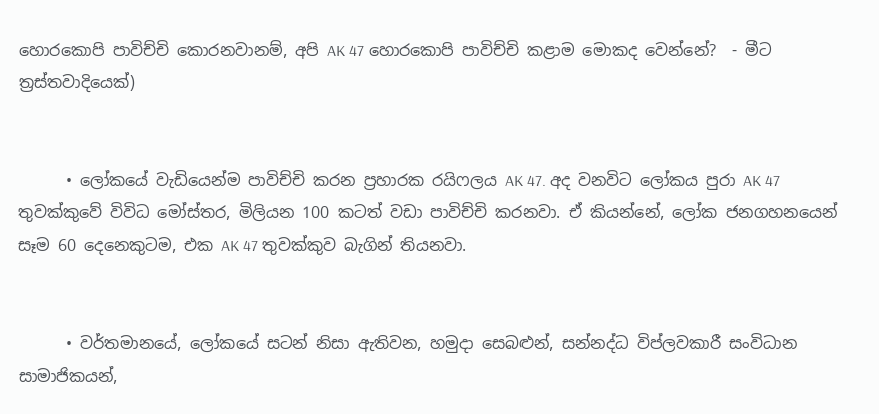හොරකොපි පාවිච්චි කොරනවානම්, අපි AK 47 හොරකොපි පාවිච්චි කළාම මොකද වෙන්නේ?  - මීට ත්‍රස්තවාදියෙක්)


      • ලෝකයේ වැඩියෙන්ම පාවිච්චි කරන ප්‍රහාරක රයිෆලය AK 47. අද වනවිට ලෝකය පුරා AK 47 තුවක්කුවේ විවිධ මෝස්‌තර, මිලියන 100 කටත් වඩා පාවිච්චි කරනවා. ඒ කියන්නේ, ලෝක ජනගහනයෙන් සෑම 60 දෙනෙකුටම, එක AK 47 තුවක්කුව බැගින් තියනවා.


      • වර්තමානයේ, ලෝකයේ සටන් නිසා ඇතිවන, හමුදා සෙබළුන්, සන්නද්ධ විප්ලවකාරී සංවිධාන සාමාජිකයන්,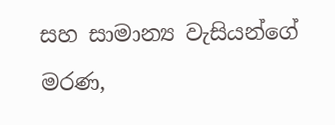සහ සාමාන්‍ය වැසියන්ගේ මරණ,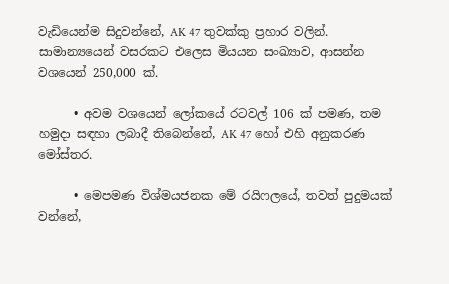වැඩියෙන්ම සිදුවන්නේ, AK 47 තුවක්කු ප්‍රහාර වලින්. සාමාන්‍යයෙන් වසරකට එලෙස මියයන සංඛ්‍යාව, ආසන්න වශයෙන් 250,000 ක්.

      • අවම වශයෙන් ලෝකයේ රටවල් 106 ක් පමණ, තම හමුදා සඳහා ලබාදී තිබෙන්නේ, AK 47 හෝ එහි අනුකරණ මෝස්‌තර.

      • මෙපමණ විශ්මයජනක මේ රයිෆලයේ, තවත් පුදුමයක් වන්නේ,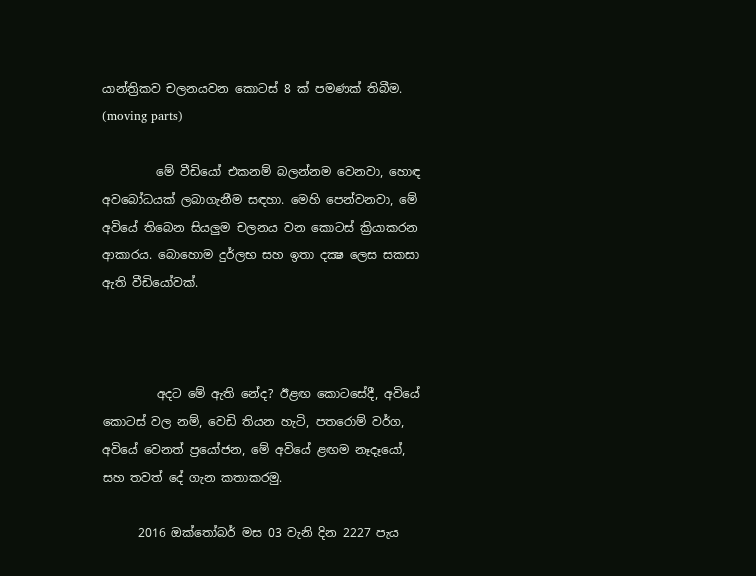යාන්ත්‍රිකව චලනයවන කොටස් 8 ක් පමණක් තිබීම. (moving parts)

         මේ වීඩියෝ එකනම් බලන්නම වෙනවා, හොඳ අවබෝධයක් ලබාගැනීම සඳහා. මෙහි පෙන්වනවා, මේ අවියේ තිබෙන සියලුම චලනය වන කොටස් ක්‍රියාකරන ආකාරය. බොහොම දුර්ලභ සහ ඉතා දක්‍ෂ ලෙස සකසා ඇති වීඩියෝවක්.



         අදට මේ ඇති නේද? ඊළඟ කොටසේදී, අවියේ කොටස් වල නම්, වෙඩි තියන හැටි, පතරොම් වර්ග, අවියේ වෙනත් ප්‍රයෝජන, මේ අවියේ ළඟම නෑදෑයෝ, සහ තවත් දේ ගැන කතාකරමු.

      2016 ඔක්තෝබර් මස 03 වැනි දින 2227 පැය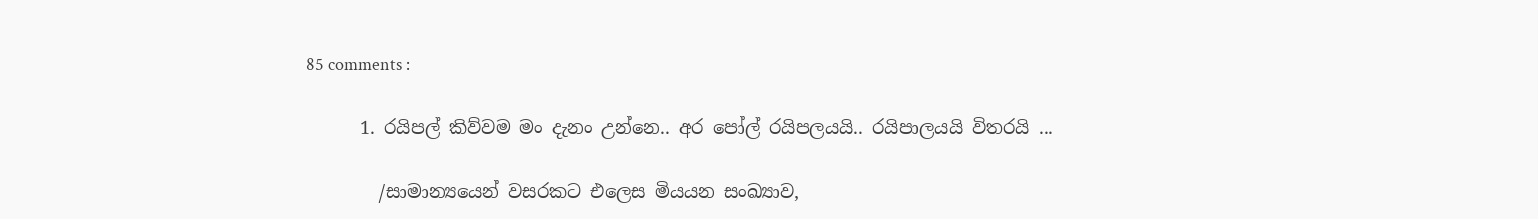85 comments :

      1. රයිපල් කිව්වම මං දැනං උන්නෙ.. අර පෝල් රයිපලයයි.. රයිපාලයයි විතරයි ...

        /සාමාන්‍යයෙන් වසරකට එලෙස මියයන සංඛ්‍යාව,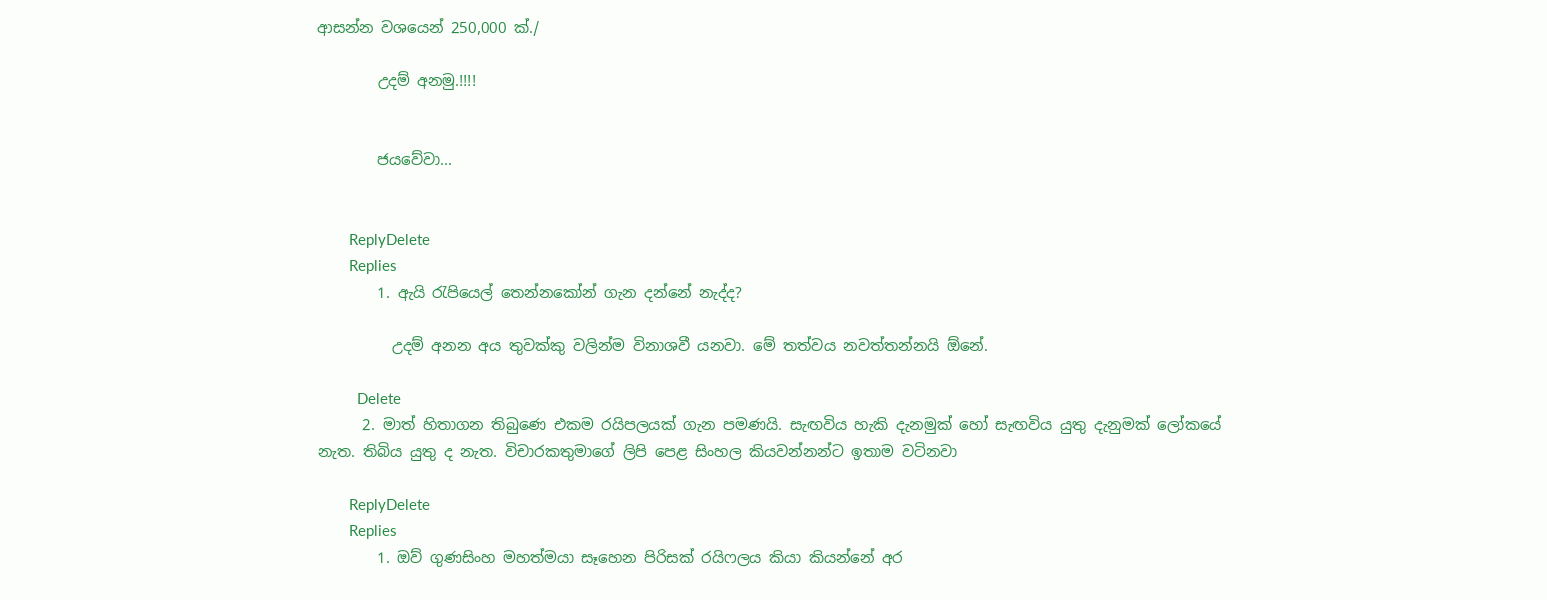ආසන්න වශයෙන් 250,000 ක්./

        උදම් අනමු.!!!!


        ජයවේවා...


        ReplyDelete
        Replies
        1. ඇයි රැපියෙල් තෙන්නකෝන් ගැන දන්නේ නැද්ද?

          උදම් අනන අය තුවක්කු වලින්ම විනාශවී යනවා. මේ තත්වය නවත්තන්නයි ඕනේ.

          Delete
      2. මාත් හිතාගන තිබුණෙ එකම රයිපලයක් ගැන පමණයි. සැඟවිය හැකි දැනමුක් හෝ සැඟවිය යුතු දැනුමක් ලෝකයේ නැත. තිබිය යුතු ද නැත. විචාරකතුමාගේ ලිපි පෙළ සිංහල කියවන්නන්ට ඉතාම වටිනවා

        ReplyDelete
        Replies
        1. ඔව් ගුණසිංහ මහත්මයා සෑහෙන පිරිසක් රයිෆලය කියා කියන්නේ අර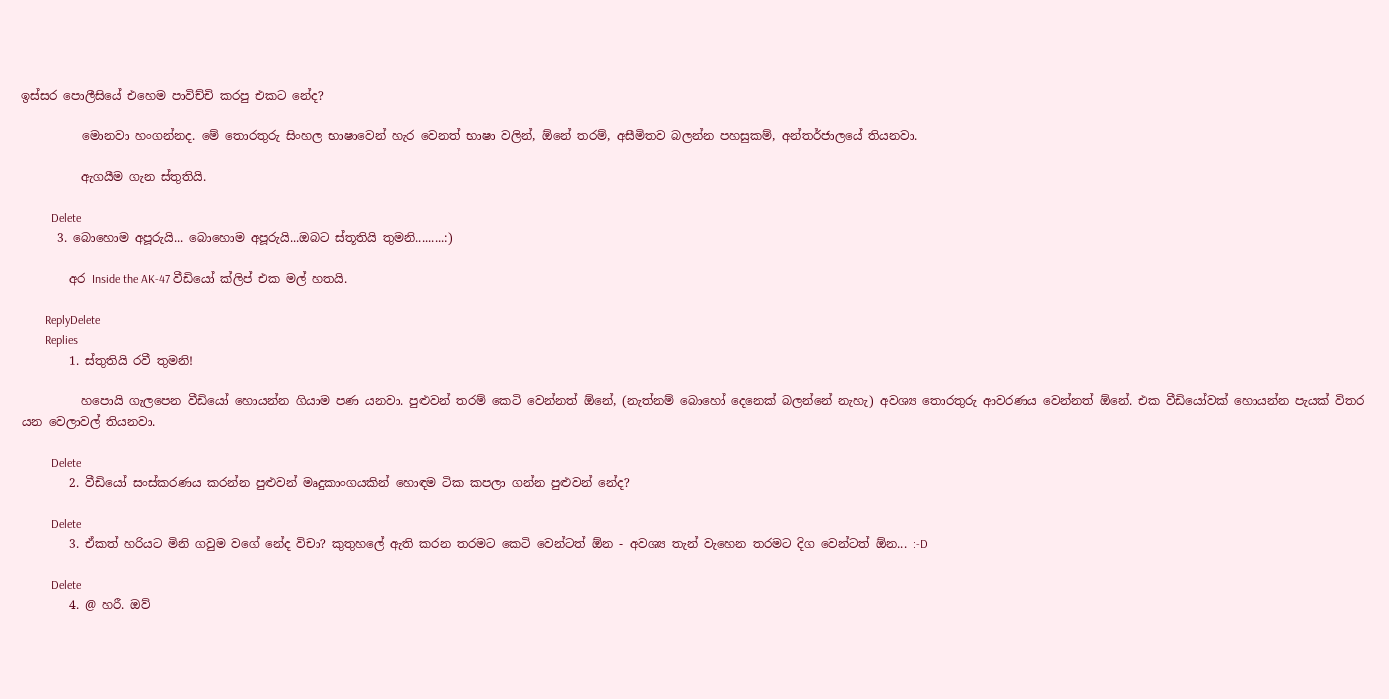ඉස්සර පොලීසියේ එහෙම පාවිච්චි කරපු එකට නේද?

          මොනවා හංගන්නද. මේ තොරතුරු සිංහල භාෂාවෙන් හැර වෙනත් භාෂා වලින්, ඕනේ තරම්, අසීමිතව බලන්න පහසුකම්, අන්තර්ජාලයේ තියනවා.

          ඇගයීම ගැන ස්තුතියි.

          Delete
      3. බොහොම අපූරුයි... බොහොම අපූරුයි...ඔබට ස්තූතියි තුමනි.........:)

        අර Inside the AK-47 වීඩියෝ ක්ලිප් එක මල් හතයි.

        ReplyDelete
        Replies
        1. ස්තුතියි රවී තුමනි!

          හපොයි ගැලපෙන වීඩියෝ හොයන්න ගියාම පණ යනවා. පුළුවන් තරම් කෙටි වෙන්නත් ඕනේ, (නැත්නම් බොහෝ දෙනෙක් බලන්නේ නැහැ) අවශ්‍ය තොරතුරු ආවරණය වෙන්නත් ඕනේ. එක වීඩියෝවක් හොයන්න පැයක් විතර යන වෙලාවල් තියනවා.

          Delete
        2. වීඩියෝ සංස්කරණය කරන්න පුළුවන් මෘදුකාංගයකින් හොඳම ටික කපලා ගන්න පුළුවන් නේද?

          Delete
        3. ඒකත් හරියට මිනි ගවුම වගේ නේද විචා? කුතුහලේ ඇති කරන තරමට කෙටි වෙන්ටත් ඕන - අවශ්‍ය තැන් වැහෙන තරමට දිග වෙන්ටත් ඕන... :-D

          Delete
        4. @ හරී. ඔව්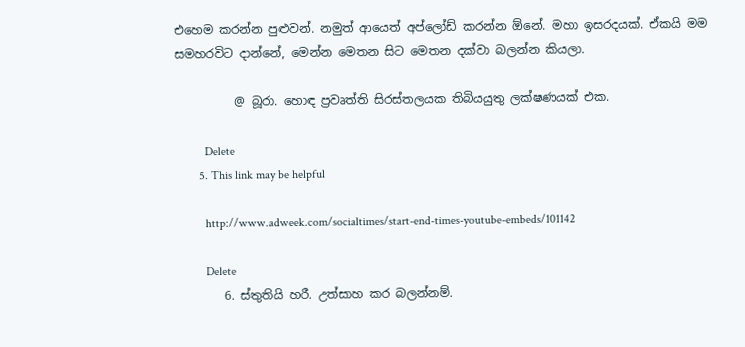එහෙම කරන්න පුළුවන්. නමුත් ආයෙත් අප්ලෝඩ් කරන්න ඕනේ. මහා ඉසරදයක්. ඒකයි මම සමහරවිට දාන්නේ, මෙන්න මෙතන සිට මෙතන දක්වා බලන්න කියලා.

          @ බූරා. හොඳ ප්‍රවෘත්ති සිරස්තලයක තිබියයුතු ලක්ෂණයක් එක.

          Delete
        5. This link may be helpful

          http://www.adweek.com/socialtimes/start-end-times-youtube-embeds/101142

          Delete
        6. ස්තුතියි හරී. උත්සාහ කර බලන්නම්.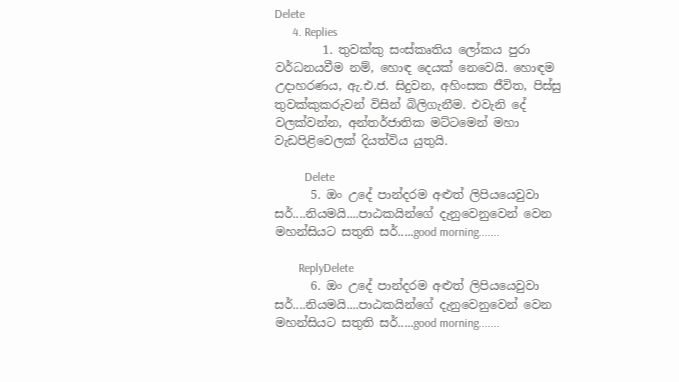Delete
      4. Replies
        1. තුවක්කු සංස්කෘතිය ලෝකය පුරා වර්ධනයවීම නම්, හොඳ දෙයක් නෙවෙයි. හොඳම උදාහරණය, ඇ.එ.ජ. සිදුවන, අහිංසක ජීවිත, පිස්සු තුවක්කුකරුවන් විසින් බිලිගැනීම. එවැනි දේ වලක්වන්න, අන්තර්ජාතික මට්ටමෙන් මහා වැඩපිළිවෙලක් දියත්විය යුතුයි.

          Delete
      5. ඔං උදේ පාන්දරම අළුත් ලිපියයෙවුවා සර්....නියමයි....පාඨකයින්ගේ දැනුවෙනුවෙන් වෙන මහන්සියට සතුති සර්.....good morning.......

        ReplyDelete
      6. ඔං උදේ පාන්දරම අළුත් ලිපියයෙවුවා සර්....නියමයි....පාඨකයින්ගේ දැනුවෙනුවෙන් වෙන මහන්සියට සතුති සර්.....good morning.......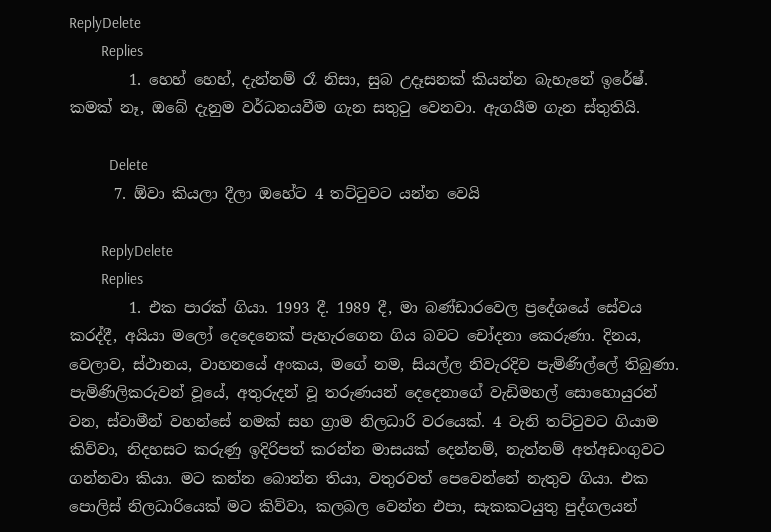ReplyDelete
        Replies
        1. හෙහ් හෙහ්, දැන්නම් රෑ නිසා, සුබ උදෑසනක් කියන්න බැහැනේ ඉරේෂ්. කමක් නෑ, ඔබේ දැනුම වර්ධනයවීම ගැන සතුටු වෙනවා. ඇගයීම ගැන ස්තුතියි.

          Delete
      7. ඕවා කියලා දීලා ඔහේට 4 තට්ටුවට යන්න වෙයි

        ReplyDelete
        Replies
        1. එක පාරක් ගියා. 1993 දී. 1989 දී, මා බණ්ඩාරවෙල ප්‍රදේශයේ සේවය කරද්දී, අයියා මලෝ දෙදෙනෙක් පැහැරගෙන ගිය බවට චෝදනා කෙරුණා. දිනය, වෙලාව, ස්ථානය, වාහනයේ අංකය, මගේ නම, සියල්ල නිවැරදිව පැමිණිල්ලේ තිබුණා. පැමිණිලිකරුවන් වූයේ, අතුරුදන් වූ තරුණයන් දෙදෙනාගේ වැඩිමහල් සොහොයුරන් වන, ස්වාමීන් වහන්සේ නමක් සහ ග්‍රාම නිලධාරි වරයෙක්. 4 වැනි තට්ටුවට ගියාම කිව්වා, නිදහසට කරුණු ඉදිරිපත් කරන්න මාසයක් දෙන්නම්, නැත්නම් අත්අඩංගුවට ගන්නවා කියා. මට කන්න බොන්න තියා, වතුරවත් පෙවෙන්නේ නැතුව ගියා. එක පොලිස් නිලධාරියෙක් මට කිව්වා, කලබල වෙන්න එපා, සැකකටයුතු පුද්ගලයන්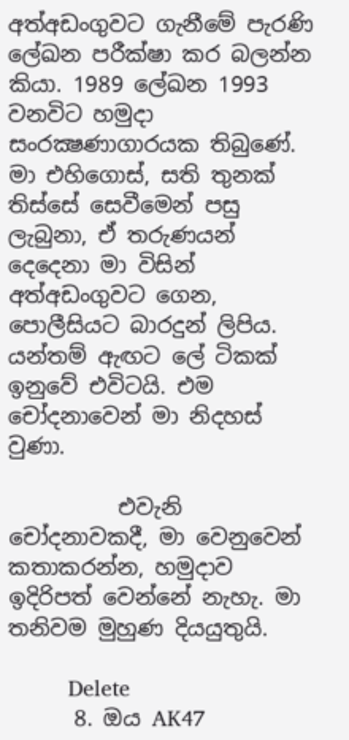අත්අඩංගුවට ගැනීමේ පැරණි ලේඛන පරීක්ෂා කර බලන්න කියා. 1989 ලේඛන 1993 වනවිට හමුදා සංරක්‍ෂණාගාරයක තිබුණේ. මා එහිගොස්, සති තුනක් තිස්සේ සෙවීමෙන් පසු ලැබුනා, ඒ තරුණයන් දෙදෙනා මා විසින් අත්අඩංගුවට ගෙන, පොලීසියට බාරදුන් ලිපිය. යන්තම් ඇඟට ලේ ටිකක් ඉනුවේ එවිටයි. එම චෝදනාවෙන් මා නිදහස් වුණා.

          එවැනි චෝදනාවකදී, මා වෙනුවෙන් කතාකරන්න, හමුදාව ඉදිරිපත් වෙන්නේ නැහැ. මා තනිවම මුහුණ දියයුතුයි.

          Delete
      8. ඔය AK47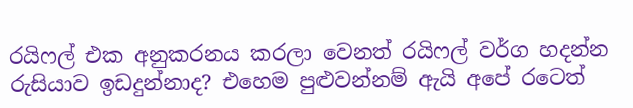රයිෆල් එක අනුකරනය කරලා වෙනත් රයිෆල් වර්ග හදන්න රුසියාව ඉඩදුන්නාද? එහෙම පුළුවන්නම් ඇයි අපේ රටෙත්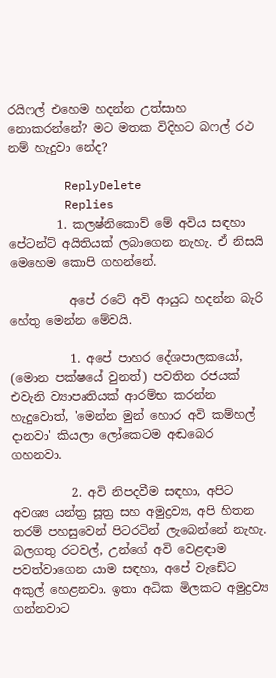රයිෆල් එහෙම හදන්න උත්සාහ නොකරන්නේ? මට මතක විදිහට බෆල් රථ නම් හැදුවා නේද?

        ReplyDelete
        Replies
        1. කලෂ්නිකොව් මේ අවිය සඳහා පේටන්ට් අයිතියක් ලබාගෙන නැහැ. ඒ නිසයි මෙහෙම කොපි ගහන්නේ.

          අපේ රටේ අවි ආයුධ හදන්න බැරි හේතු මෙන්න මේවයි.

          1. අපේ පාහර දේශපාලකයෝ, (මොන පක්ෂයේ වුනත්) පවතින රජයක් එවැනි ව්‍යාපෘතියක් ආරම්භ කරන්න හැදුවොත්, 'මෙන්න මුන් හොර අවි කම්හල් දානවා' කියලා ලෝකෙටම අඬබෙර ගහනවා.

          2. අවි නිපදවීම සඳහා, අපිට අවශ්‍ය යන්ත්‍ර සූත්‍ර සහ අමුද්‍රව්‍ය, අපි හිතන තරම් පහසුවෙන් පිටරටින් ලැබෙන්නේ නැහැ. බලගතු රටවල්, උන්ගේ අවි වෙළඳාම පවත්වාගෙන යාම සඳහා, අපේ වැඩේට අකුල් හෙළනවා. ඉතා අධික මිලකට අමුද්‍රව්‍ය ගන්නවාට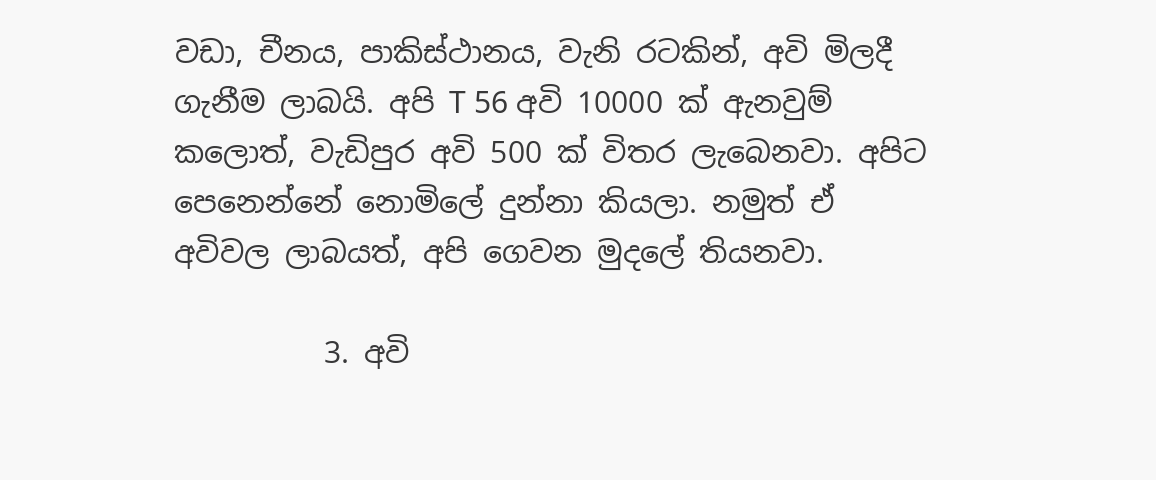වඩා, චීනය, පාකිස්ථානය, වැනි රටකින්, අවි මිලදී ගැනීම ලාබයි. අපි T 56 අවි 10000 ක් ඇනවුම් කලොත්, වැඩිපුර අවි 500 ක් විතර ලැබෙනවා. අපිට පෙනෙන්නේ නොමිලේ දුන්නා කියලා. නමුත් ඒ අවිවල ලාබයත්, අපි ගෙවන මුදලේ තියනවා.

          3. අවි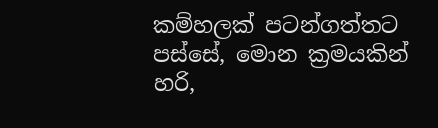කම්හලක් පටන්ගත්තට පස්සේ, මොන ක්‍රමයකින් හරි,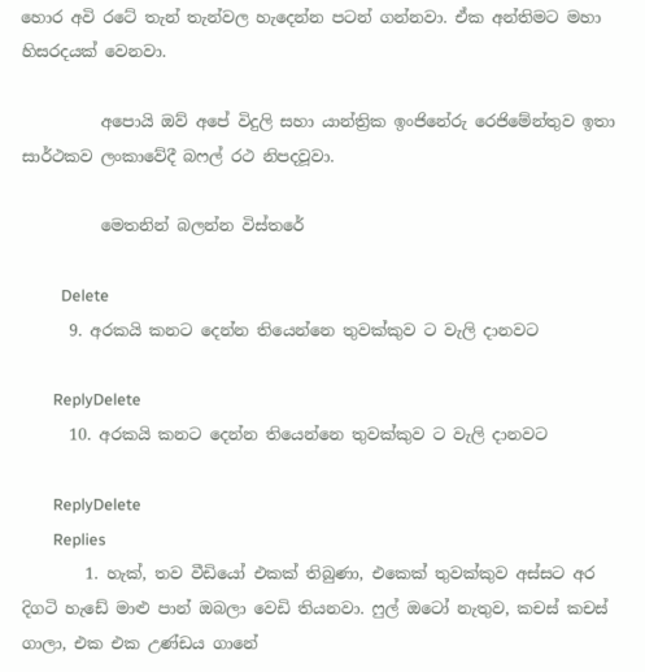හොර අවි රටේ තැන් තැන්වල හැදෙන්න පටන් ගන්නවා. ඒක අන්තිමට මහා හිසරදයක් වෙනවා.

          අපොයි ඔව් අපේ විදුලි සහා යාන්ත්‍රික ඉංජිනේරු රෙජිමේන්තුව ඉතා සාර්ථකව ලංකාවේදී බෆල් රථ නිපදවූවා.

          මෙතනින් බලන්න විස්තරේ

          Delete
      9. අරකයි කනට දෙන්න තියෙන්නෙ තුවක්කුව ට වැලි දානවට

        ReplyDelete
      10. අරකයි කනට දෙන්න තියෙන්නෙ තුවක්කුව ට වැලි දානවට

        ReplyDelete
        Replies
        1. හැක්, තව වීඩියෝ එකක් තිබුණා, එකෙක් තුවක්කුව අස්සට අර දිගටි හැඩේ මාළු පාන් ඔබලා වෙඩි තියනවා. ෆුල් ඔටෝ නැතුව, කචස් කචස් ගාලා, එක එක උණ්ඩය ගානේ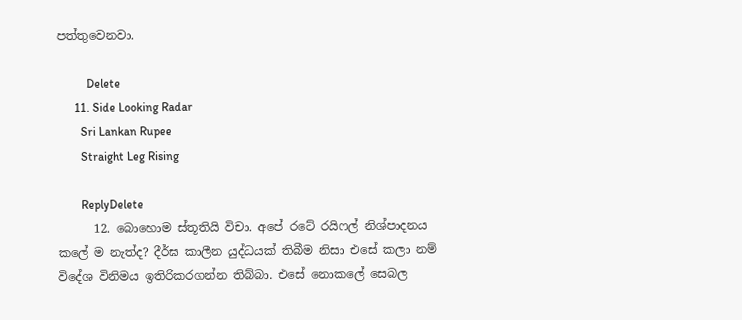පත්තුවෙනවා.

          Delete
      11. Side Looking Radar
        Sri Lankan Rupee
        Straight Leg Rising

        ReplyDelete
      12. බොහොම ස්තූතියි විචා. අපේ රටේ රයිෆල් නිශ්පාදනය කලේ ම නැත්ද? දීර්ඝ කාලීන යුද්ධයක් තිබීම නිසා එසේ කලා නම් විදේශ විනිමය ඉතිරිකරගන්න තිබ්බා. එසේ නොකලේ සෙබල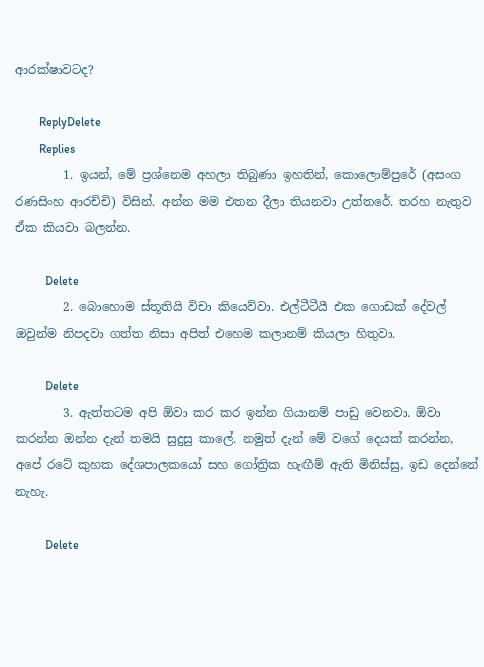ආරක්ෂාවටද?

        ReplyDelete
        Replies
        1. ඉයන්, මේ ප්‍රශ්නෙම අහලා තිබුණා ඉහතින්, කොලොම්පුරේ (අසංග රණසිංහ ආරච්චි) විසින්. අන්න මම එතන දීලා තියනවා උත්තරේ. තරහ නැතුව ඒක කියවා බලන්න.

          Delete
        2. බොහොම ස්තූතියි විචා කියෙව්වා. එල්ටීටීයී එක ගොඩක් දේවල් ඔවුන්ම නිපදවා ගත්ත නිසා අපිත් එහෙම කලානම් කියලා හිතුවා.

          Delete
        3. ඇත්තටම අපි ඕවා කර කර ඉන්න ගියානම් පාඩු වෙනවා. ඕවා කරන්න ඔන්න දැන් තමයි සුදුසු කාලේ. නමුත් දැන් මේ වගේ දෙයක් කරන්න, අපේ රටේ කුහක දේශපාලකයෝ සහ ගෝත්‍රික හැඟීම් ඇති මිනිස්සු, ඉඩ දෙන්නේ නැහැ.

          Delete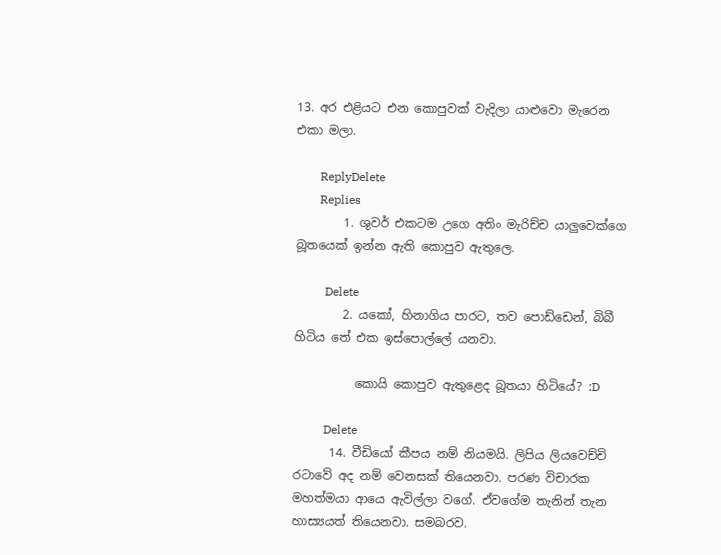13. අර එළියට එන කොපුවක් වැදිලා යාළුවො මැරෙන එකා මලා.

        ReplyDelete
        Replies
        1. ශුවර් එකටම උගෙ අතිං මැරිච්ච යාලුවෙක්ගෙ බූතයෙක් ඉන්න ඇති කොපුව ඇතුලෙ.

          Delete
        2. යකෝ, හිනාගිය පාරට, තව පොඩ්ඩෙන්, බිබී හිටිය තේ එක ඉස්පොල්ලේ යනවා.

          කොයි කොපුව ඇතුළෙද බූතයා හිටියේ? :D

          Delete
      14. වීඩියෝ කීපය නම් නියමයි. ලිපිය ලියවෙච්චි රටාවේ අද නම් වෙනසක් තියෙනවා. පරණ විචාරක මහත්මයා ආයෙ ඇවිල්ලා වගේ. ඒවගේම තැනින් තැන හාස්‍යයත් තියෙනවා. සමබරව.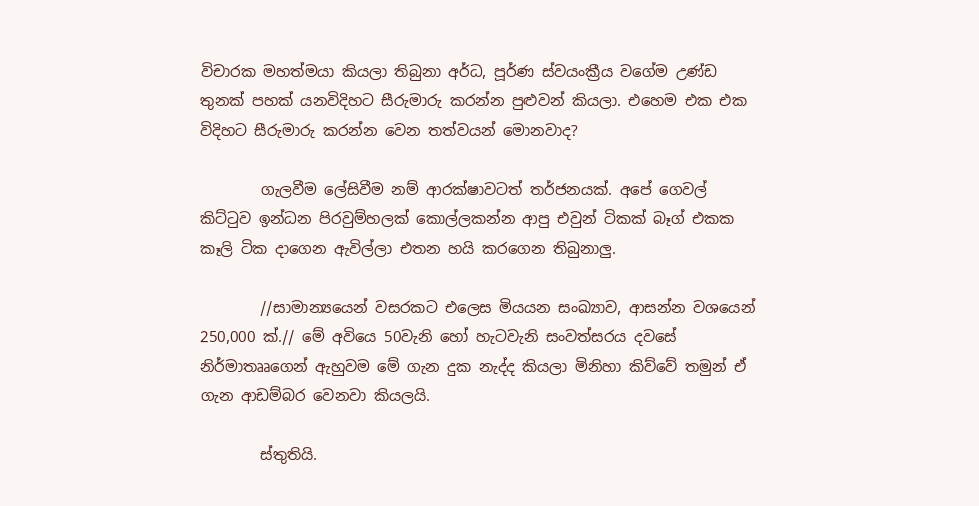විචාරක මහත්මයා කියලා තිබුනා අර්ධ, පූර්ණ ස්වයංක්‍රීය වගේම උණ්ඩ තුනක් පහක් යනවිදිහට සීරුමාරු කරන්න පුළුවන් කියලා. එහෙම එක එක විදිහට සීරුමාරු කරන්න වෙන තත්වයන් මොනවාද?

        ගැලවීම ලේසිවීම නම් ආරක්ෂාවටත් තර්ජනයක්. අපේ ගෙවල් කිට්ටුව ඉන්ධන පිරවුම්හලක් කොල්ලකන්න ආපු එවුන් ටිකක් බෑග් එකක කෑලි ටික දාගෙන ඇවිල්ලා එතන හයි කරගෙන තිබුනාලු.

        //සාමාන්‍යයෙන් වසරකට එලෙස මියයන සංඛ්‍යාව, ආසන්න වශයෙන් 250,000 ක්.// මේ අවියෙ 50වැනි හෝ හැටවැනි සංවත්සරය දවසේ නිර්මාතෲගෙන් ඇහුවම මේ ගැන දුක නැද්ද කියලා මිනිහා කිව්වේ තමුන් ඒ ගැන ආඩම්බර වෙනවා කියලයි.

        ස්තුතියි.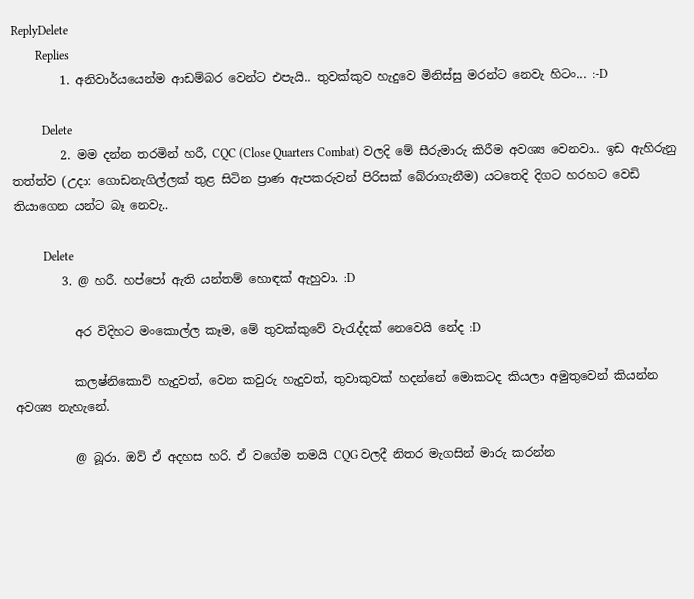ReplyDelete
        Replies
        1. අනිවාර්යයෙන්ම ආඩම්බර වෙන්ට එපැයි.. තුවක්කුව හැදුවෙ මිනිස්සු මරන්ට නෙවැ හිටං... :-D

          Delete
        2. මම දන්න තරමින් හරී, CQC (Close Quarters Combat) වලදි මේ සීරුමාරු කිරීම අවශ්‍ය වෙනවා.. ඉඩ ඇහිරුනු තත්ත්ව (උදා: ගොඩනැගිල්ලක් තුළ සිටින ප්‍රාණ ඇපකරුවන් පිරිසක් බේරාගැනීම) යටතෙදි දිගට හරහට වෙඩි තියාගෙන යන්ට බෑ නෙවැ..

          Delete
        3. @ හරී. හප්පෝ ඇති යන්තම් හොඳක් ඇහුවා. :D

          අර විදිහට මංකොල්ල කෑම, මේ තුවක්කුවේ වැරැද්දක් නෙවෙයි නේද :D

          කලෂ්නිකොව් හැදුවත්, වෙන කවුරු හැදුවත්, තුවාකුවක් හදන්නේ මොකටද කියලා අමුතුවෙන් කියන්න අවශ්‍ය නැහැනේ.

          @ බූරා. ඔව් ඒ අදහස හරි. ඒ වගේම තමයි CQG වලදී නිතර මැගසින් මාරු කරන්න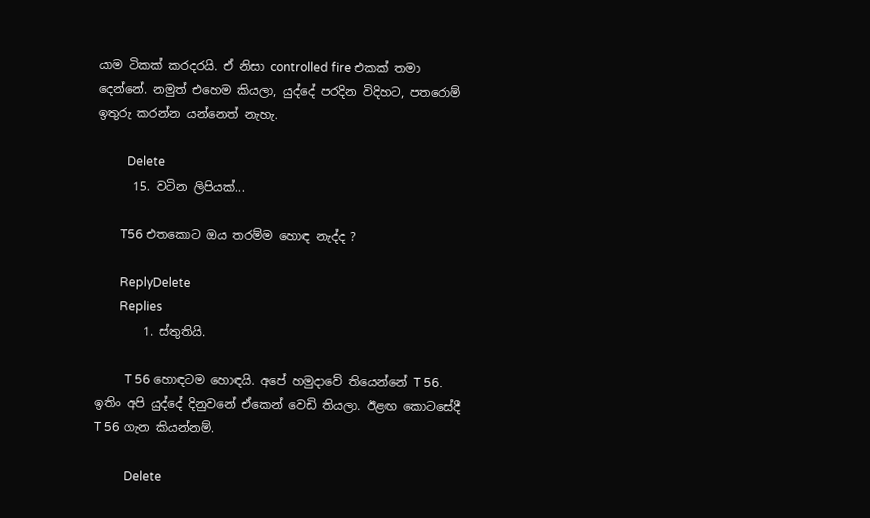යාම ටිකක් කරදරයි. ඒ නිසා controlled fire එකක් තමා දෙන්නේ. නමුත් එහෙම කියලා, යුද්දේ පරදින විදිහට, පතරොම් ඉතුරු කරන්න යන්නෙත් නැහැ.

          Delete
      15. වටින ලිපියක්...

        T56 එතකොට ඔය තරම්ම හොඳ නැද්ද ?

        ReplyDelete
        Replies
        1. ස්තුතියි.

          T 56 හොඳටම හොඳයි. අපේ හමුදාවේ තියෙන්නේ T 56. ඉතිං අපි යුද්දේ දිනුවනේ ඒකෙන් වෙඩි තියලා. ඊළඟ කොටසේදී T 56 ගැන කියන්නම්.

          Delete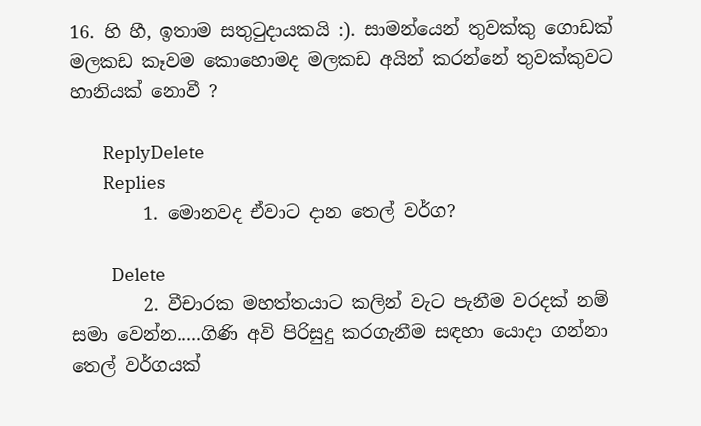16. හි හී, ඉතාම සතුටුදායකයි :). සාමන්යෙන් තුවක්කු ගොඩක් මලකඩ කෑවම කොහොමද මලකඩ අයින් කරන්නේ තුවක්කුවට හානියක් නොවී ?

        ReplyDelete
        Replies
        1. මොනවද ඒවාට දාන තෙල් වර්ග?

          Delete
        2. වීචාරක මහත්තයාට කලින් වැට පැනීම වරදක් නම් සමා වෙන්න.....ගිණි අවි පිරිසුදු කරගැනීම සඳහා යොදා ගන්නා තෙල් වර්ගයක්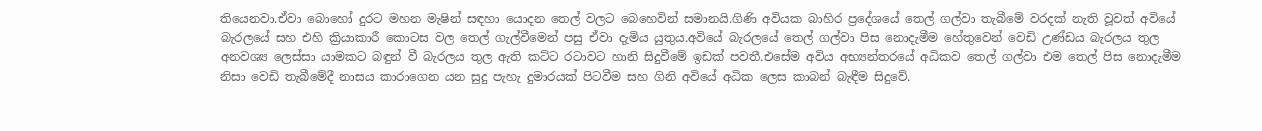තියෙනවා.ඒවා බොහෝ දුරට මහන මැෂින් සඳහා යොදන තෙල් වලට බෙහෙවින් සමානයි.ගිණි අවියක බාහිර ප්‍රදේශයේ තෙල් ගල්වා තැබීමේ වරදක් නැති වූවත් අවියේ බැරලයේ සහ එහි ක්‍රියාකාරී කොටස වල තෙල් ගැල්වීමෙන් පසු ඒවා දැමිය යුතුය.අවියේ බැරලයේ තෙල් ගල්වා පිස නොදැමීම හේතුවෙන් වෙඩි උණ්ඩය බැරලය තුල අනවශ්‍ය ලෙස්සා යාමකට බඳුන් වී බැරලය තුල ඇති කට්ට රටාවට හානි සිදුවීමේ ඉඩක් පවතී.එසේම අවිය අභ්‍යන්තරයේ අධිකව තෙල් ගල්වා එම තෙල් පිස නොදැමීම නිසා වෙඩි තැබීමේදී නාසය කාරාගෙන යන සුදු පැහැ දුමාරයක් පිටවීම සහ ගිනි අවියේ අධික ලෙස කාබන් බැඳීම සිදුවේ.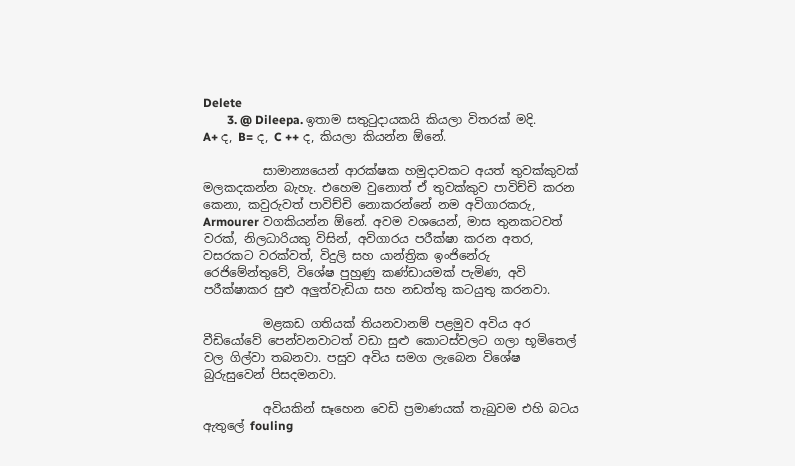Delete
        3. @ Dileepa. ඉතාම සතුටුදායකයි කියලා විතරක් මදි. A+ ද, B= ද, C ++ ද, කියලා කියන්න ඕනේ.

          සාමාන්‍යයෙන් ආරක්ෂක හමුදාවකට අයත් තුවක්කුවක් මලකදකන්න බැහැ. එහෙම වුනොත් ඒ තුවක්කුව පාවිච්චි කරන කෙනා, කවුරුවත් පාවිච්චි නොකරන්නේ නම අවිගාරකරු, Armourer වගකියන්න ඕනේ. අවම වශයෙන්, මාස තුනකටවත් වරක්, නිලධාරියකු විසින්, අවිගාරය පරීක්ෂා කරන අතර, වසරකට වරක්වත්, විදුලි සහ යාන්ත්‍රික ඉංජිනේරු රෙජිමේන්තුවේ, විශේෂ පුහුණු කණ්ඩායමක් පැමිණ, අවි පරීක්ෂාකර සුළු අලුත්වැඩියා සහ නඩත්තු කටයුතු කරනවා.

          මළකඩ ගතියක් තියනවානම් පළමුව අවිය අර වීඩියෝවේ පෙන්වනවාටත් වඩා සුළු කොටස්වලට ගලා භූමිතෙල් වල ගිල්වා තබනවා. පසුව අවිය සමග ලැබෙන විශේෂ බුරුසුවෙන් පිසදමනවා.

          අවියකින් සෑහෙන වෙඩි ප්‍රමාණයක් තැබුවම එහි බටය ඇතුලේ fouling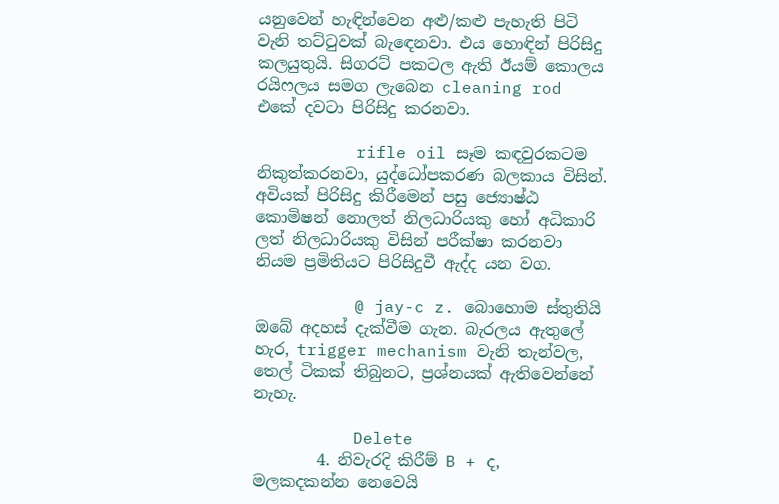යනුවෙන් හැඳින්වෙන අළු/කළු පැහැති පිටි වැනි තට්ටුවක් බැඳෙනවා. එය හොඳින් පිරිසිදු කලයුතුයි. සිගරට් පකටල ඇති ඊයම් කොලය රයිෆලය සමග ලැබෙන cleaning rod එකේ දවටා පිරිසිදු කරනවා.

          rifle oil සෑම කඳවුරකටම නිකුත්කරනවා, යුද්ධෝපකරණ බලකාය විසින්. අවියක් පිරිසිදු කිරීමෙන් පසු ජ්‍යොෂ්ඨ කොමිෂන් නොලත් නිලධාරියකු හෝ අධිකාරි ලත් නිලධාරියකු විසින් පරීක්ෂා කරනවා නියම ප්‍රමිතියට පිරිසිදුවී ඇද්ද යන වග.

          @ jay-c z. බොහොම ස්තුතියි ඔබේ අදහස් දැක්වීම ගැන. බැරලය ඇතුලේ හැර, trigger mechanism වැනි තැන්වල, තෙල් ටිකක් තිබුනට, ප්‍රශ්නයක් ඇතිවෙන්නේ නැහැ.

          Delete
        4. නිවැරදි කිරීම් B + ද, මලකදකන්න නෙවෙයි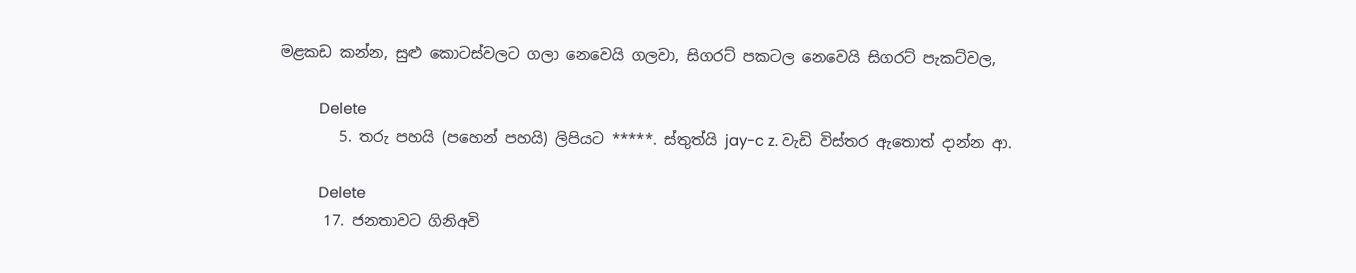මළකඩ කන්න, සුළු කොටස්වලට ගලා නෙවෙයි ගලවා, සිගරට් පකටල නෙවෙයි සිගරට් පැකට්වල,

          Delete
        5. තරු පහයි (පහෙන් පහයි) ලිපියට *****. ස්තුත්යි jay-c z. වැඩි විස්තර ඇතොත් දාන්න ආ.

          Delete
      17. ජනතාවට ගිනිඅවි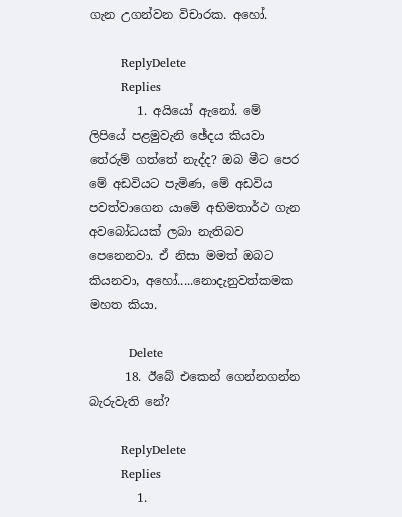ගැන උගන්වන විචාරක. අහෝ.

        ReplyDelete
        Replies
        1. අයියෝ ඇනෝ. මේ ලිපියේ පළමුවැනි ඡේදය කියවා තේරුම් ගත්තේ නැද්ද? ඔබ මීට පෙර මේ අඩවියට පැමිණ, මේ අඩවිය පවත්වාගෙන යාමේ අභිමතාර්ථ ගැන අවබෝධයක් ලබා නැතිබව පෙනෙනවා. ඒ නිසා මමත් ඔබට කියනවා, අහෝ.....නොදැනුවත්කමක මහත කියා.

          Delete
      18. ඊබේ එකෙන් ගෙන්නගන්න බැරුවැති නේ?

        ReplyDelete
        Replies
        1.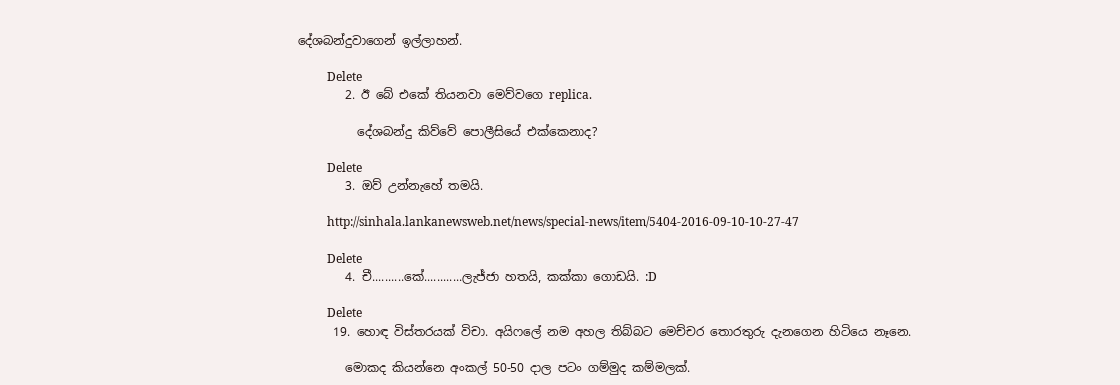දේශබන්දුවාගෙන් ඉල්ලාහන්.

          Delete
        2. ඊ බේ එකේ තියනවා මෙව්වගෙ replica.

          දේශබන්දු කිව්වේ පොලීසියේ එක්කෙනාද?

          Delete
        3. ඔව් උන්නැහේ තමයි.

          http://sinhala.lankanewsweb.net/news/special-news/item/5404-2016-09-10-10-27-47

          Delete
        4. චී..........කේ............ලැජ්ජා හතයි, කක්කා ගොඩයි. :D

          Delete
      19. හොඳ විස්තරයක් විචා. අයිෆලේ නම අහල තිබ්බට මෙච්චර තොරතුරු දැනගෙන හිටියෙ නෑනෙ.

        මොකද කියන්නෙ අංකල් 50-50 දාල පටං ගම්මුද කම්මලක්.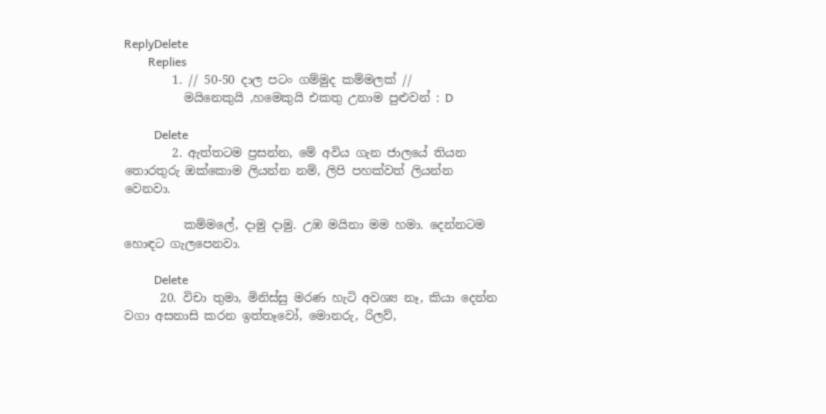ReplyDelete
        Replies
        1. // 50-50 දාල පටං ගම්මුද කම්මලක් //
          මයිනෙකුයි ,හමෙකුයි එකතු උනාම පුළුවන් : D

          Delete
        2. ඇත්තටම ප්‍රසන්න, මේ අවිය ගැන ජාලයේ තියන තොරතුරු ඔක්කොම ලියන්න නම්, ලිපි පහක්වත් ලියන්න වෙනවා.

          කම්මලේ, දාමු දාමු. උඹ මයිනා මම හමා. දෙන්නටම හොඳට ගැලපෙනවා.

          Delete
      20. විචා තුමා, මිනිස්සු මරණ හැටි අවශ්‍ය නෑ, කියා දෙන්න වගා අසනාසි කරන ඉත්තෑවෝ, මොනරු, රිලව්,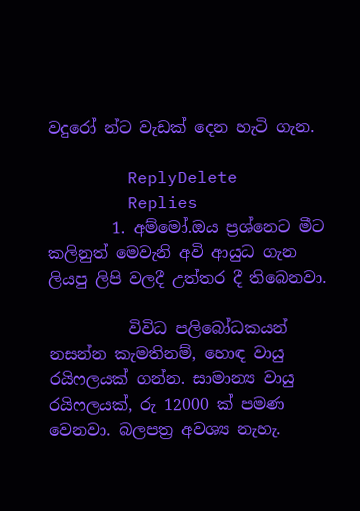වදුරෝ න්ට වැඩක් දෙන හැටි ගැන.

        ReplyDelete
        Replies
        1. අම්මෝ.ඔය ප්‍රශ්නෙට මීට කලිනුත් මෙවැනි අවි ආයුධ ගැන ලියපු ලිපි වලදී උත්තර දී තිබෙනවා.

          විවිධ පලිබෝධකයන් නසන්න කැමතිනම්, හොඳ වායු රයිෆලයක් ගන්න. සාමාන්‍ය වායු රයිෆලයක්, රු 12000 ක් පමණ වෙනවා. බලපත්‍ර අවශ්‍ය නැහැ.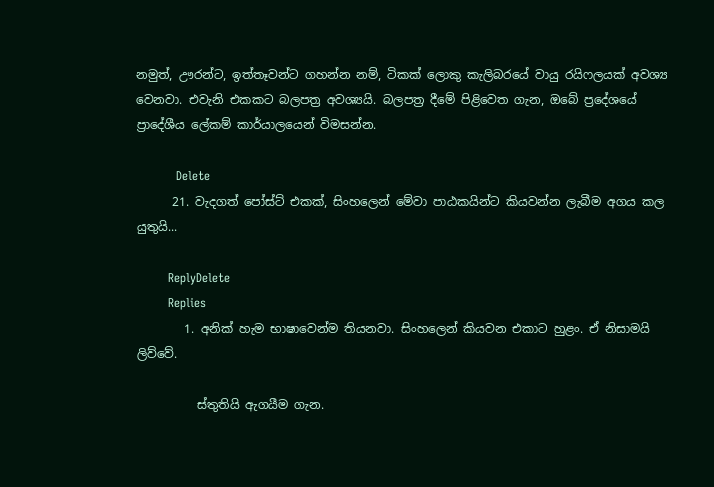නමුත්, ඌරන්ට, ඉත්තෑවන්ට ගහන්න නම්, ටිකක් ලොකු කැලිබරයේ වායු රයිෆලයක් අවශ්‍ය වෙනවා. එවැනි එකකට බලපත්‍ර අවශ්‍යයි. බලපත්‍ර දීමේ පිළිවෙත ගැන, ඔබේ ප්‍රදේශයේ ප්‍රාදේශීය ලේකම් කාර්යාලයෙන් විමසන්න.

          Delete
      21. වැදගත් පෝස්ට් එකක්, සිංහලෙන් මේවා පාඨකයින්ට කියවන්න ලැබීම අගය කල යුතුයි...

        ReplyDelete
        Replies
        1. අනික් හැම භාෂාවෙන්ම තියනවා. සිංහලෙන් කියවන එකාට හුළං. ඒ නිසාමයි ලිව්වේ.

          ස්තුතියි ඇගයීම ගැන.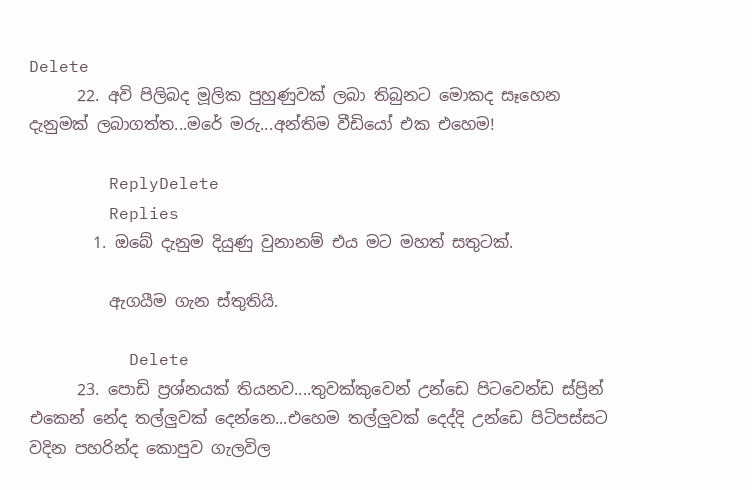Delete
      22. අවි පිලිබද මූලික පුහුණුවක් ලබා තිබුනට මොකද සෑහෙන දැනුමක් ලබාගත්ත...මරේ මරු...අන්තිම වීඩියෝ එක එහෙම!

        ReplyDelete
        Replies
        1. ඔබේ දැනුම දියුණු වුනානම් එය මට මහත් සතුටක්.

          ඇගයීම ගැන ස්තුතියි.

          Delete
      23. පොඩි ප්‍රශ්නයක් තියනව....තුවක්කුවෙන් උන්ඩෙ පිටවෙන්ඩ ස්ප්‍රින් එකෙන් නේද තල්ලුවක් දෙන්නෙ...එහෙම තල්ලුවක් දෙද්දි උන්ඩෙ පිටිපස්සට වදින පහරින්ද කොපුව ගැලවිල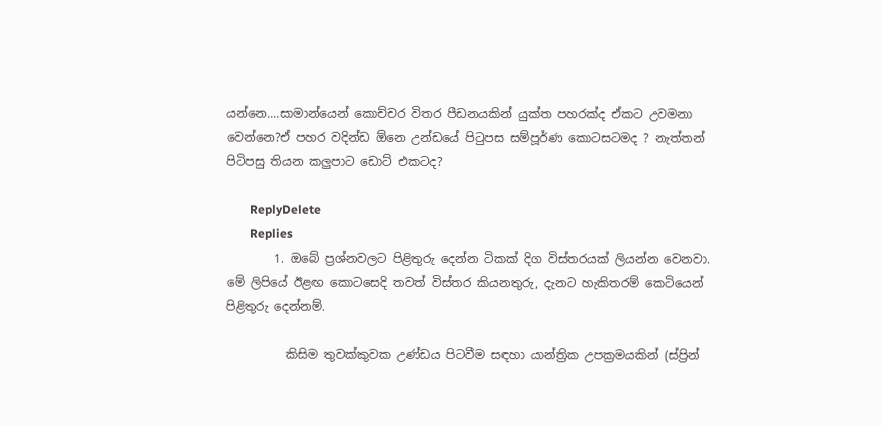යන්නෙ....සාමාන්යෙන් කොච්චර විතර පීඩනයකින් යුක්ත පහරක්ද ඒකට උවමනා වෙන්නෙ?ඒ පහර වදින්ඩ ඕනෙ උන්ඩයේ පිටුපස සම්පූර්ණ කොටසටමද ? නැත්තන් පිටිපසු තියන කලුපාට ඩොට් එකටද?

        ReplyDelete
        Replies
        1. ඔබේ ප්‍රශ්නවලට පිළිතුරු දෙන්න ටිකක් දිග විස්තරයක් ලියන්න වෙනවා. මේ ලිපියේ ඊළඟ කොටසෙදි තවත් විස්තර කියනතුරු, දැනට හැකිතරම් කෙටියෙන් පිළිතුරු දෙන්නම්.

          කිසිම තුවක්කුවක උණ්ඩය පිටවීම සඳහා යාන්ත්‍රික උපක්‍රමයකින් (ස්ප්‍රින්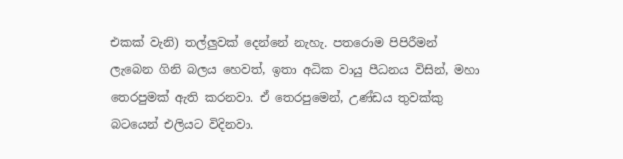එකක් වැනි) තල්ලුවක් දෙන්නේ නැහැ. පතරොම පිපිරීමන් ලැබෙන ගිනි බලය හෙවත්, ඉතා අධික වායු පීධනය විසින්, මහා තෙරපුමක් ඇති කරනවා. ඒ තෙරපුමෙන්, උණ්ඩය තුවක්කු බටයෙන් එලියට විදිනවා.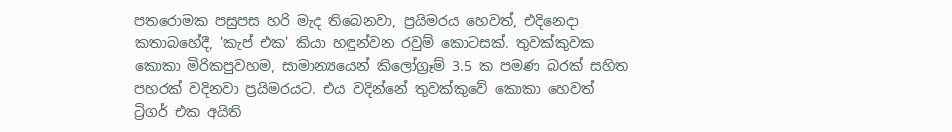පතරොමක පසුපස හරි මැද තිබෙනවා, ප්‍රයිමරය හෙවත්, එදිනෙදා කතාබහේදී, 'කැප් එක' කියා හඳුන්වන රවුම් කොටසක්. තුවක්කුවක කොකා මිරිකපුවහම, සාමාන්‍යයෙන් කිලෝග්‍රෑම් 3.5 ක පමණ බරක් සහිත පහරක් වදිනවා ප්‍රයිමරයට. එය වදින්නේ තුවක්කුවේ කොකා හෙවත් ට්‍රිගර් එක අයිති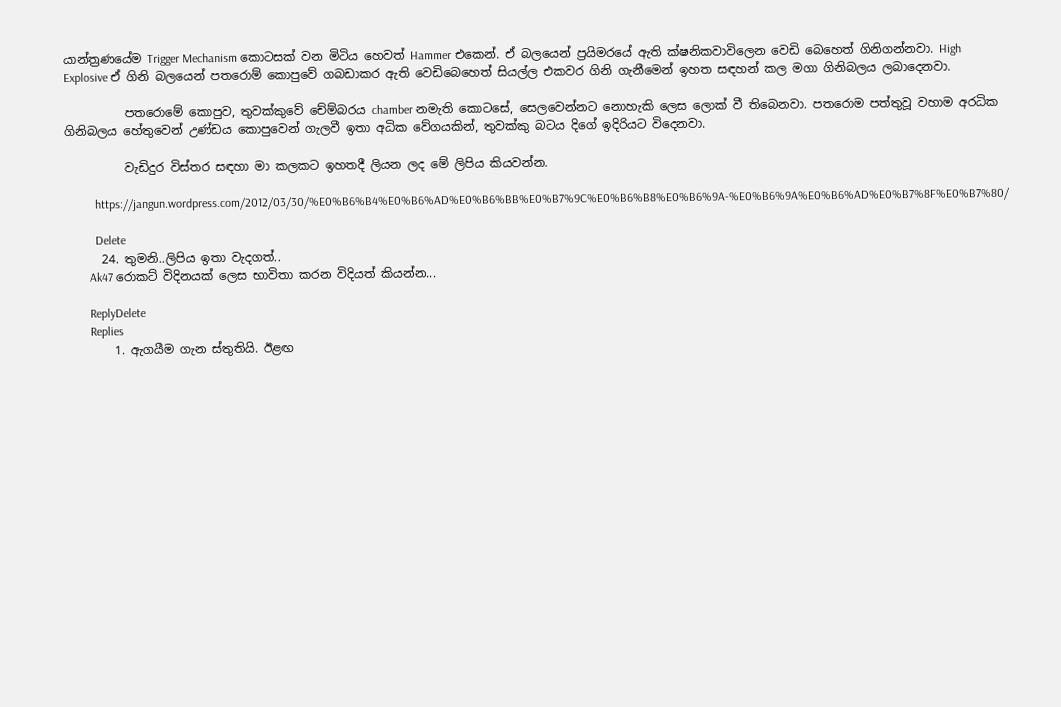යාන්ත්‍රණයේම Trigger Mechanism කොටසක් වන මිටිය හෙවත් Hammer එකෙන්. ඒ බලයෙන් ප්‍රයිමරයේ ඇති ක්ෂනිකවාවිලෙන වෙඩි බෙහෙත් ගිනිගන්නවා. High Explosive ඒ ගිනි බලයෙන් පතරොම් කොපුවේ ගබඩාකර ඇති වෙඩිබෙහෙත් සියල්ල එකවර ගිනි ගැනීමෙන් ඉහත සඳහන් කල මගා ගිනිබලය ලබාදෙනවා.

          පතරොමේ කොපුව, තුවක්කුවේ චේම්බරය chamber නමැති කොටසේ, සෙලවෙන්නට නොහැකි ලෙස ලොක් වී තිබෙනවා. පතරොම පත්තුවූ වහාම අරධික ගිනිබලය හේතුවෙන් උණ්ඩය කොපුවෙන් ගැලවී ඉතා අධික වේගයකින්, තුවක්කු බටය දිගේ ඉදිරියට විදෙනවා.

          වැඩිදුර විස්තර සඳහා මා කලකට ඉහතදී ලියන ලද මේ ලිපිය කියවන්න.

          https://jangun.wordpress.com/2012/03/30/%E0%B6%B4%E0%B6%AD%E0%B6%BB%E0%B7%9C%E0%B6%B8%E0%B6%9A-%E0%B6%9A%E0%B6%AD%E0%B7%8F%E0%B7%80/

          Delete
      24. තුමනි..ලිපිය ඉතා වැදගත්..
        Ak47 ර‍ොකට් විදිනයක් ල‍ෙස භාවිතා කරන විදියත් කියන්න...

        ReplyDelete
        Replies
        1. ඇගයීම ගැන ස්තුතියි. ඊළඟ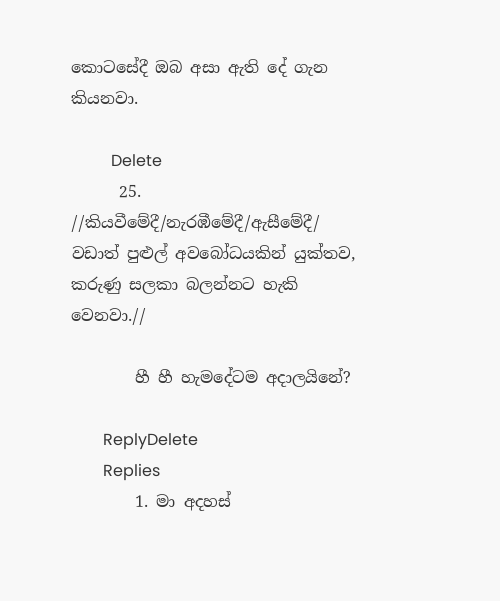කොටසේදී ඔබ අසා ඇති දේ ගැන කියනවා.

          Delete
      25. //කියවීමේදී/නැරඹීමේදී/ඇසීමේදී/ වඩාත් පුළුල් අවබෝධයකින් යුක්තව, කරුණු සලකා බලන්නට හැකි වෙනවා.//

        හී හී හැමදේටම අදාලයිනේ?

        ReplyDelete
        Replies
        1. මා අදහස්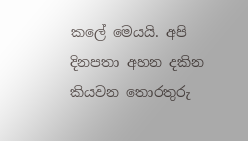කලේ මෙයයි. අපි දිනපතා අහන දකින කියවන තොරතුරු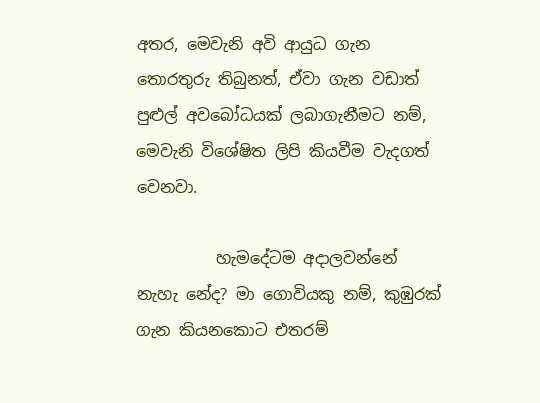අතර, මෙවැනි අවි ආයුධ ගැන තොරතුරු තිබුනත්, ඒවා ගැන වඩාත් පුළුල් අවබෝධයක් ලබාගැනීමට නම්, මෙවැනි විශේෂිත ලිපි කියවීම වැදගත් වෙනවා.

          හැමදේටම අදාලවන්නේ නැහැ නේද? මා ගොවියකු නම්, කුඹුරක් ගැන කියනකොට එතරම්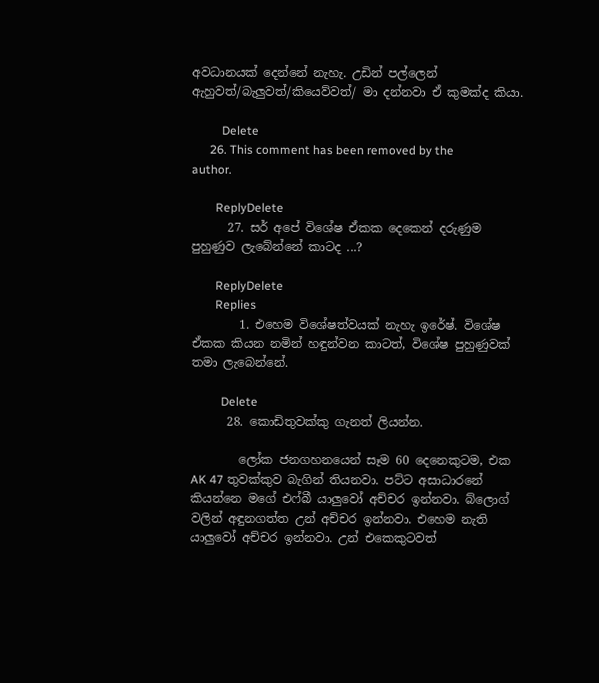අවධානයක් දෙන්නේ නැහැ. උඩින් පල්ලෙන් ඇහුවත්/බැලුවත්/කියෙව්වත්/ මා දන්නවා ඒ කුමක්ද කියා.

          Delete
      26. This comment has been removed by the author.

        ReplyDelete
      27. සර් අපේ විශේෂ ඒකක දෙකෙන් දරුණුම පුහුණුව ලැබේන්න‍ේ කාටද ...?

        ReplyDelete
        Replies
        1. එහෙම විශේෂත්වයක් නැහැ ඉරේෂ්. විශේෂ ඒකක කියන නමින් හඳුන්වන කාටත්, විශේෂ පුහුණුවක් තමා ලැබෙන්නේ.

          Delete
      28. කොඩිතුවක්කු ගැනත් ලියන්න.

        ලෝක ජනගහනයෙන් සෑම 60 දෙනෙකුටම, එක AK 47 තුවක්කුව බැගින් තියනවා. පට්ට අසාධාරනේ කියන්නෙ මගේ එෆ්බී යාලුවෝ අච්චර ඉන්නවා. බ්ලොග් වලින් අඳුනගත්ත උන් අච්චර ඉන්නවා. එහෙම නැති යාලුවෝ අච්චර ඉන්නවා. උන් එකෙකුටවත්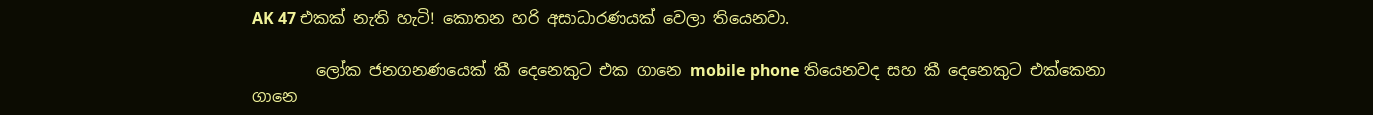AK 47 එකක් නැති හැටි! කොතන හරි අසාධාරණයක් වෙලා තියෙනවා.

        ලෝක ජනගනණයෙක් කී දෙනෙකුට එක ගානෙ mobile phone තියෙනවද සහ කී දෙනෙකුට එක්කෙනා ගානෙ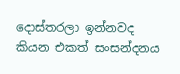දොස්තරලා ඉන්නවද කියන එකත් සංසන්දනය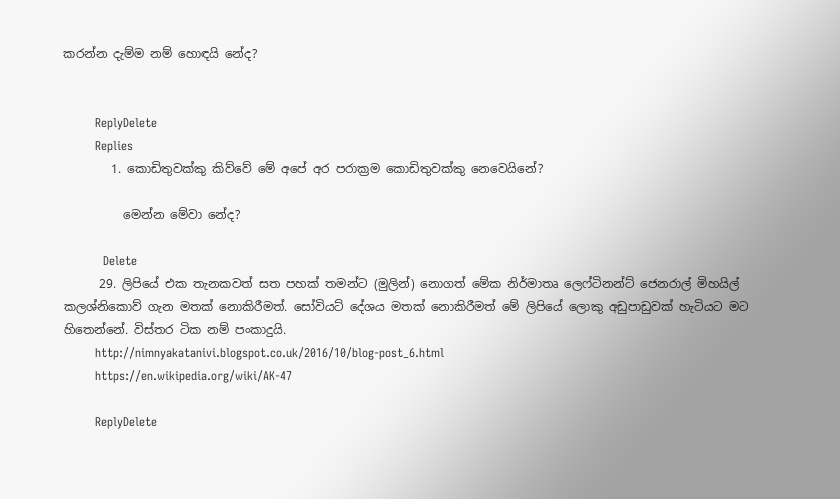කරන්න දැම්ම නම් හොඳයි නේද?


        ReplyDelete
        Replies
        1. කොඩිතුවක්කු කිව්වේ මේ අපේ අර පරාක්‍රම කොඩිතුවක්කු නෙවෙයිනේ?

          මෙන්න මේවා නේද?

          Delete
      29. ලිපියේ එක තැනකවත් සත පහක් තමන්ට (මුලින්) නොගත් මේක නිර්මාතෘ ලෙෆ්ටිනන්ට් ජෙනරාල් මිහයිල් කලශ්නිකොව් ගැන මතක් නොකිරීමත්. සෝවියට් දේශය මතක් නොකිරීමත් මේ ලිපියේ ලොකු අඩුපාඩුවක් හැටියට මට හිතෙන්නේ. විස්තර ටික නම් පංකාදුයි.
        http://nimnyakatanivi.blogspot.co.uk/2016/10/blog-post_6.html
        https://en.wikipedia.org/wiki/AK-47

        ReplyDelete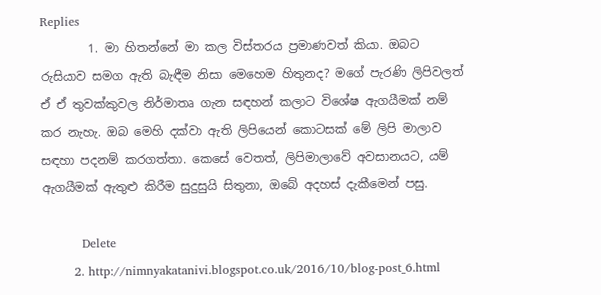Replies
        1. මා හිතන්නේ මා කල විස්තරය ප්‍රමාණවත් කියා. ඔබට රුසියාව සමග ඇති බැඳීම නිසා මෙහෙම හිතුනද? මගේ පැරණි ලිපිවලත් ඒ ඒ තුවක්කුවල නිර්මාතෘ ගැන සඳහන් කලාට විශේෂ ඇගයීමක් නම් කර නැහැ. ඔබ මෙහි දක්වා ඇති ලිපියෙන් කොටසක් මේ ලිපි මාලාව සඳහා පදනම් කරගත්තා. කෙසේ වෙතත්, ලිපිමාලාවේ අවසානයට, යම් ඇගයීමක් ඇතුළු කිරීම සුදුසුයි සිතුනා, ඔබේ අදහස් දැකීමෙන් පසු.

          Delete
        2. http://nimnyakatanivi.blogspot.co.uk/2016/10/blog-post_6.html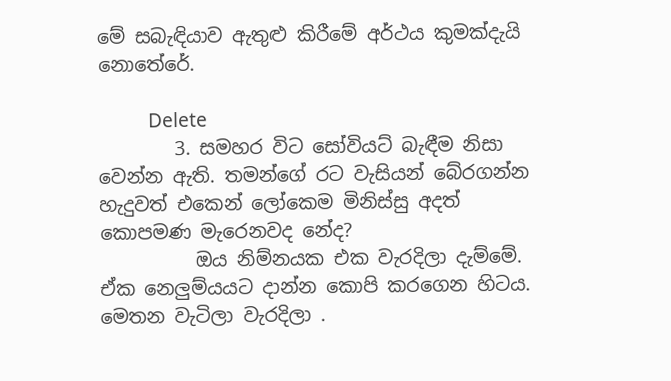මේ සබැඳියාව ඇතුළු කිරීමේ අර්ථය කුමක්දැයි නොතේරේ.

          Delete
        3. සමහර විට සෝවියට් බැඳීම නිසා වෙන්න ඇති. තමන්ගේ රට වැසියන් බේරගන්න හැදුවත් එකෙන් ලෝකෙම මිනිස්සු අදත් කොපමණ මැරෙනවද නේද?
          ඔය නිම්නයක එක වැරදිලා දැම්මේ. ඒක නෙලුම්යයට දාන්න කොපි කරගෙන හිටය. මෙතන වැටිලා වැරදිලා .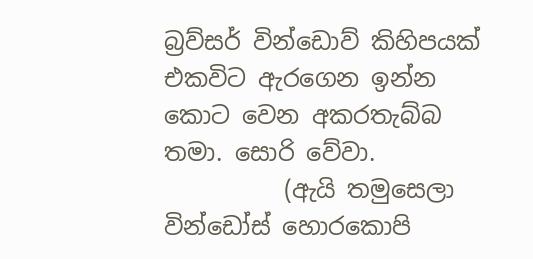බ්‍රව්සර් වින්ඩොව් කිහිපයක් එකවිට ඇරගෙන ඉන්න කොට වෙන අකරතැබ්බ තමා. සොරි වේවා.
          (ඇයි තමුසෙලා වින්ඩෝස් හොරකොපි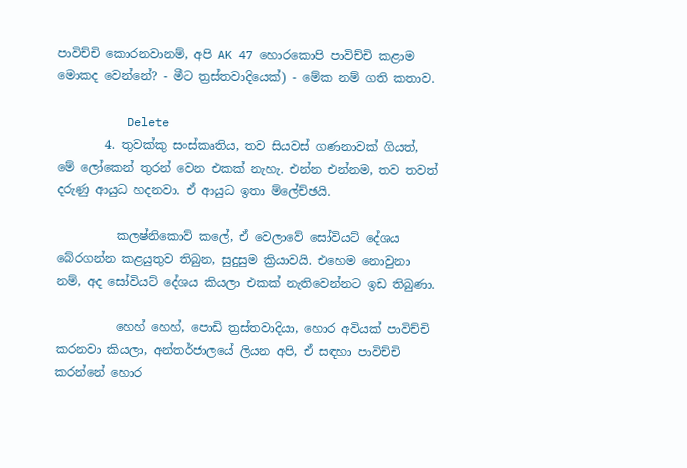පාවිච්චි කොරනවානම්, අපි AK 47 හොරකොපි පාවිච්චි කළාම මොකද වෙන්නේ? - මීට ත්‍රස්තවාදියෙක්) - මේක නම් ගති කතාව.

          Delete
        4. තුවක්කු සංස්කෘතිය, තව සියවස් ගණනාවක් ගියත්, මේ ලෝකෙන් තුරන් වෙන එකක් නැහැ. එන්න එන්නම, තව තවත් දරුණු ආයුධ හදනවා. ඒ ආයුධ ඉතා ම්ලේච්ඡයි.

          කලෂ්නිකොව් කලේ, ඒ වෙලාවේ සෝවියට් දේශය බේරගන්න කළයුතුව තිබුන, සුදුසුම ක්‍රියාවයි. එහෙම නොවුනා නම්, අද සෝවියට් දේශය කියලා එකක් නැතිවෙන්නට ඉඩ තිබුණා.

          හෙහ් හෙහ්, පොඩි ත්‍රස්තවාදියා, හොර අවියක් පාවිච්චි කරනවා කියලා, අන්තර්ජාලයේ ලියන අපි, ඒ සඳහා පාවිච්චි කරන්නේ හොර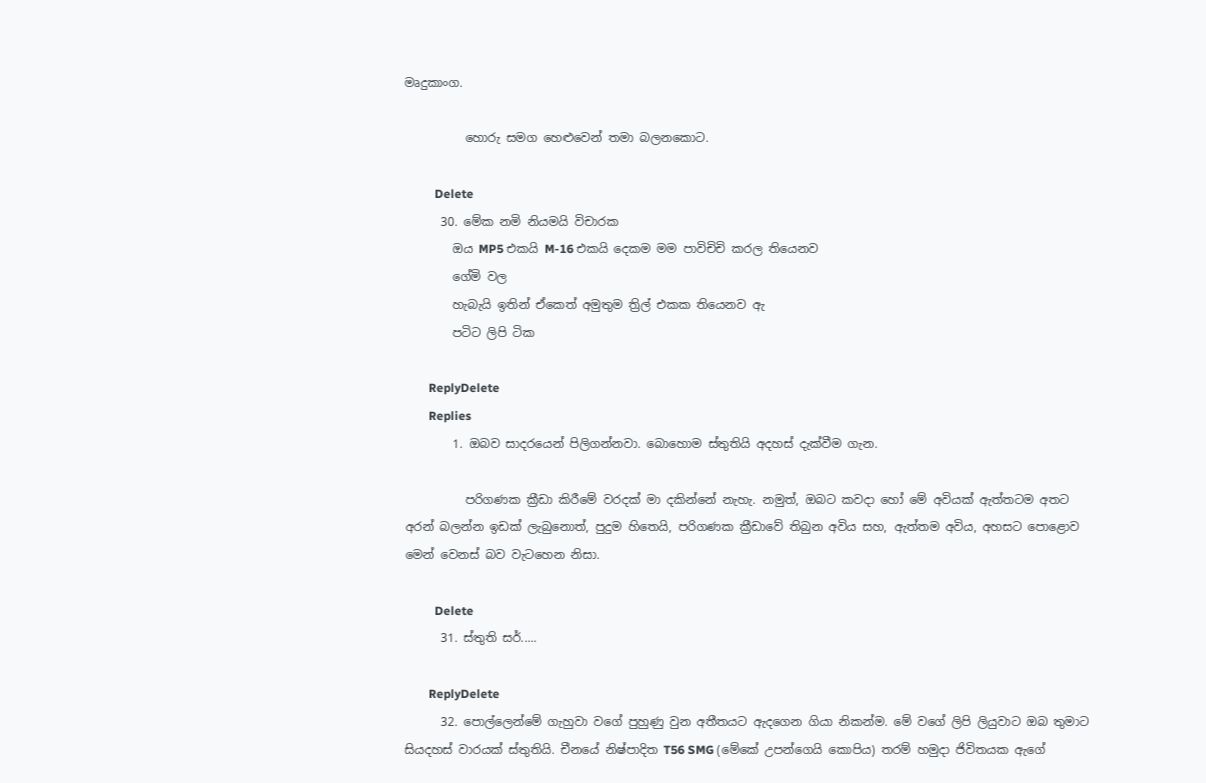මෘදුකාංග.

          හොරු සමග හෙළුවෙන් තමා බලනකොට.

          Delete
      30. මේක නමි නියමයි විචාරක‍
        ඔය MP5 එකයි M-16 එකයි දෙකම මම පාවිචිචි කරල තියෙනව
        ගේමි වල
        හැබැයි ඉතින් ඒකෙත් අමුතුම ත්‍රිල් එකක තියෙනව ඇ
        පටිට ලිපි ටික

        ReplyDelete
        Replies
        1. ඔබව සාදරයෙන් පිලිගන්නවා. බොහොම ස්තුතියි අදහස් දැක්වීම ගැන.

          පරිගණක ක්‍රීඩා කිරීමේ වරදක් මා දකින්නේ නැහැ. නමුත්, ඔබට කවදා හෝ මේ අවියක් ඇත්තටම අතට අරන් බලන්න ඉඩක් ලැබුනොත්, පුදුම හිතෙයි, පරිගණක ක්‍රීඩාවේ තිබුන අවිය සහ, ඇත්තම අවිය, අහසට පොළොව මෙන් වෙනස් බව වැටහෙන නිසා.

          Delete
      31. ස්තුති සර්.....

        ReplyDelete
      32. පොල්ලෙන්මේ ගැහුවා වගේ පුහුණු වුන අතීතයට ඇදගෙන ගියා නිකන්ම. මේ වගේ ලිපි ලියුවාට ඔබ තුමාට සියදහස් වාරයක් ස්තුතියි. චීනයේ නිෂ්පාදිත T56 SMG (මේකේ උපන්ගෙයි කොපිය) තරම් හමුදා ජිවිතයක ඇගේ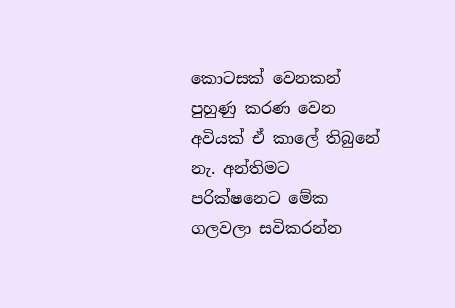කොටසක් වෙනකන් පුහුණු කරණ වෙන අවියක් ඒ කාලේ තිබුනේ නැ. අන්තිමට පරික්ෂනෙට මේක ගලවලා සවිකරන්න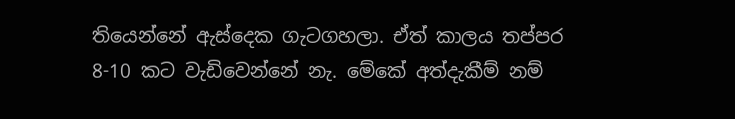තියෙන්නේ ඇස්දෙක ගැටගහලා. ඒත් කාලය තප්පර 8-10 කට වැඩිවෙන්නේ නැ. මේකේ අත්දැකීම් නම්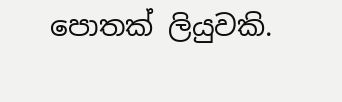පොතක් ලියුවකි.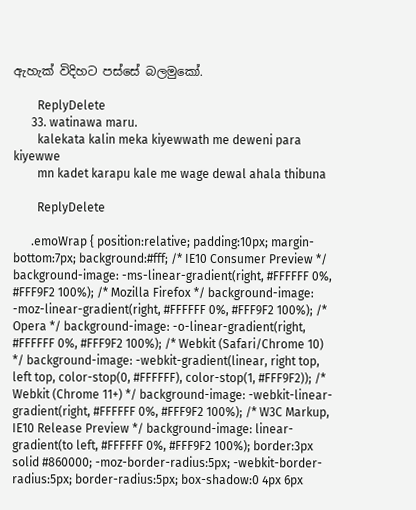ඇහැක් විදිහට පස්සේ බලමුකෝ.

        ReplyDelete
      33. watinawa maru.
        kalekata kalin meka kiyewwath me deweni para kiyewwe
        mn kadet karapu kale me wage dewal ahala thibuna

        ReplyDelete

      .emoWrap { position:relative; padding:10px; margin-bottom:7px; background:#fff; /* IE10 Consumer Preview */ background-image: -ms-linear-gradient(right, #FFFFFF 0%, #FFF9F2 100%); /* Mozilla Firefox */ background-image: -moz-linear-gradient(right, #FFFFFF 0%, #FFF9F2 100%); /* Opera */ background-image: -o-linear-gradient(right, #FFFFFF 0%, #FFF9F2 100%); /* Webkit (Safari/Chrome 10) */ background-image: -webkit-gradient(linear, right top, left top, color-stop(0, #FFFFFF), color-stop(1, #FFF9F2)); /* Webkit (Chrome 11+) */ background-image: -webkit-linear-gradient(right, #FFFFFF 0%, #FFF9F2 100%); /* W3C Markup, IE10 Release Preview */ background-image: linear-gradient(to left, #FFFFFF 0%, #FFF9F2 100%); border:3px solid #860000; -moz-border-radius:5px; -webkit-border-radius:5px; border-radius:5px; box-shadow:0 4px 6px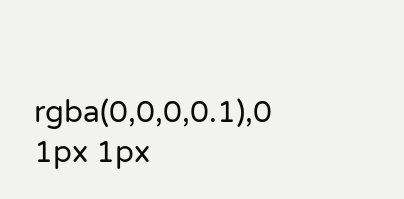rgba(0,0,0,0.1),0 1px 1px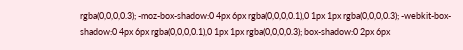rgba(0,0,0,0.3); -moz-box-shadow:0 4px 6px rgba(0,0,0,0.1),0 1px 1px rgba(0,0,0,0.3); -webkit-box-shadow:0 4px 6px rgba(0,0,0,0.1),0 1px 1px rgba(0,0,0,0.3); box-shadow:0 2px 6px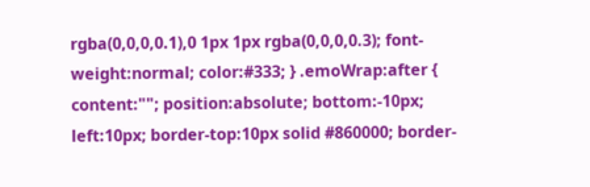rgba(0,0,0,0.1),0 1px 1px rgba(0,0,0,0.3); font-weight:normal; color:#333; } .emoWrap:after { content:""; position:absolute; bottom:-10px; left:10px; border-top:10px solid #860000; border-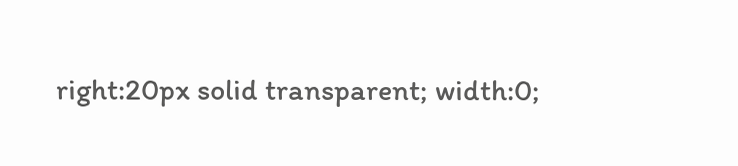right:20px solid transparent; width:0;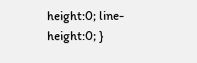height:0; line-height:0; }